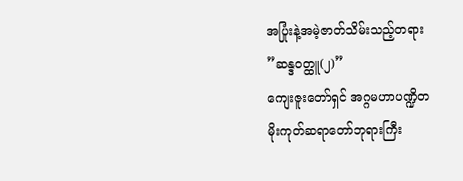အပြုံးနဲ့အမဲ့ဇာတ်သိမ်းသည့်တရား
”ဆန္ဒဝတ္ထူ(၂)”
ကျေးဇူးတော်ရှင် အဂ္ဂမဟာပဏ္ဍိတ
မိုးကုတ်ဆရာတော်ဘုရားကြီး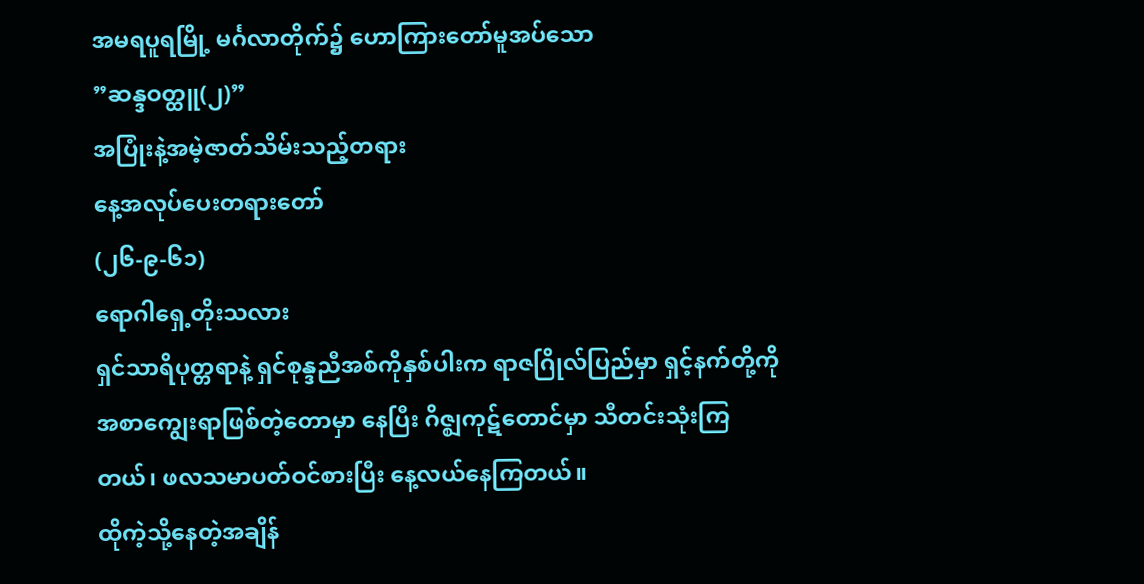အမရပူရမြို့ မင်္ဂလာတိုက်၌ ဟောကြားတော်မူအပ်သော
”ဆန္ဒဝတ္ထူ(၂)”
အပြုံးနဲ့အမဲ့ဇာတ်သိမ်းသည့်တရား
နေ့အလုပ်ပေးတရားတော်
(၂၆-၉-၆၁)
ရောဂါရှေ့တိုးသလား
ရှင်သာရိပုတ္တရာနဲ့ ရှင်စုန္ဒညီအစ်ကိုနှစ်ပါးက ရာဇဂြိုလ်ပြည်မှာ ရှင့်နက်တို့ကို အစာကျွေးရာဖြစ်တဲ့တောမှာ နေပြီး ဂိဇ္ဈကုဋ်တောင်မှာ သီတင်းသုံးကြတယ်၊ ဖလသမာပတ်ဝင်စားပြီး နေ့လယ်နေကြတယ်။
ထိုကဲ့သို့နေတဲ့အချိန်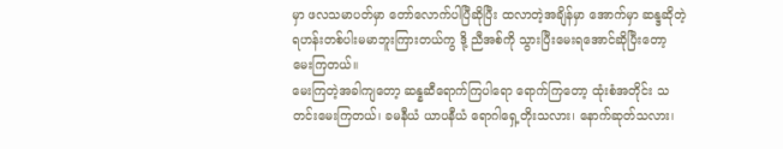မှာ ဖလသမာပတ်မှာ တော်လောက်ပါပြီဆိုပြီး ထလာတဲ့အချိန်မှာ အောက်မှာ ဆန္ဒဆိုတဲ့ ရဟန်းတစ်ပါးမမာဘူးကြားတယ်ကွ ဒို့ ညီအစ်ကို သွားပြီးမေးရအောင်ဆိုပြီးတော့ မေးကြတယ်။
မေးကြတဲ့အခါကျတော့ ဆန္နဆီရောက်ကြပါရော ရောက်ကြတော့ ထုံးစံအတိုင်း သတင်းမေးကြတယ်၊ ခမနီယံ ယာပနီယံ ရောဂါရှေ့တိုးသလား၊ နောက်ဆုတ်သလား၊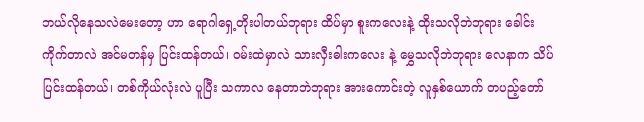ဘယ်လိုနေသလဲမေးတော့ ဟာ ရောဂါရှေ့တိုးပါတယ်ဘုရား ထိပ်မှာ စူးကလေးနဲ့ ထိုးသလိုဘဲဘုရား ခေါင်းကိုက်တာလဲ အင်မတန်မှ ပြင်းထန်တယ်၊ ဝမ်းထဲမှာလဲ သားလှီးဓါးကလေး နဲ့ မွှေသလိုဘဲဘုရား လေနာက သိပ်ပြင်းထန်တယ်၊ တစ်ကိုယ်လုံးလဲ ပူပြီး သကာလ နေတာဘဲဘုရား အားကောင်းတဲ့ လူနှစ်ယောက် တပည့်တော်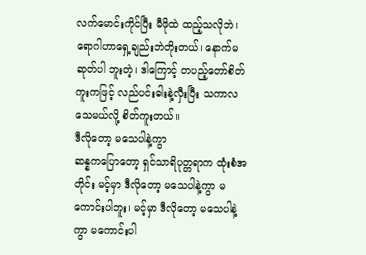လက်မောင်းကိုင်ပြီး မီဖိုထဲ ထည့်သလိုဘဲ၊ ရောဂါဟာရှေ့ချည်းဘဲတိုးတယ်၊ နောက်မဆုတ်ပါ ဘူးတဲ့၊ ဒါကြောင့် တပည့်တော်စိတ်ကူးကဖြင့် လည်ပင်းဓါးနဲ့လှီးပြီး သကာလ သေမယ်လို့ စိတ်ကူးတယ်။
ဒီလိုတော့ မသေပါနဲ့ကွာ
ဆန္နကပြောတော့ ရှင်သာရိပုတ္တရာက ထုံးစံအတိုင်း မင့်မှာ ဒီလိုတော့ မသေပါနဲ့ကွာ မကောင်းပါဘူး၊ မင့်မှာ ဒီလိုတော့ မသေပါနဲ့ကွာ မကောင်းပါ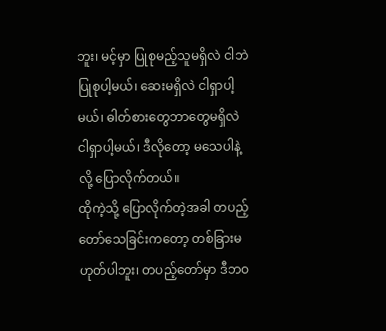ဘူး၊ မင့်မှာ ပြုစုမည့်သူမရှိလဲ ငါဘဲပြုစုပါ့မယ်၊ ဆေးမရှိလဲ ငါရှာပါ့မယ်၊ ဓါတ်စားတွေဘာတွေမရှိလဲ ငါရှာပါ့မယ်၊ ဒီလိုတော့ မသေပါနဲ့လို့ ပြောလိုက်တယ်။
ထိုကဲ့သို့ ပြောလိုက်တဲ့အခါ တပည့်တော်သေခြင်းကတော့ တစ်ခြားမဟုတ်ပါဘူး၊ တပည့်တော်မှာ ဒီဘဝ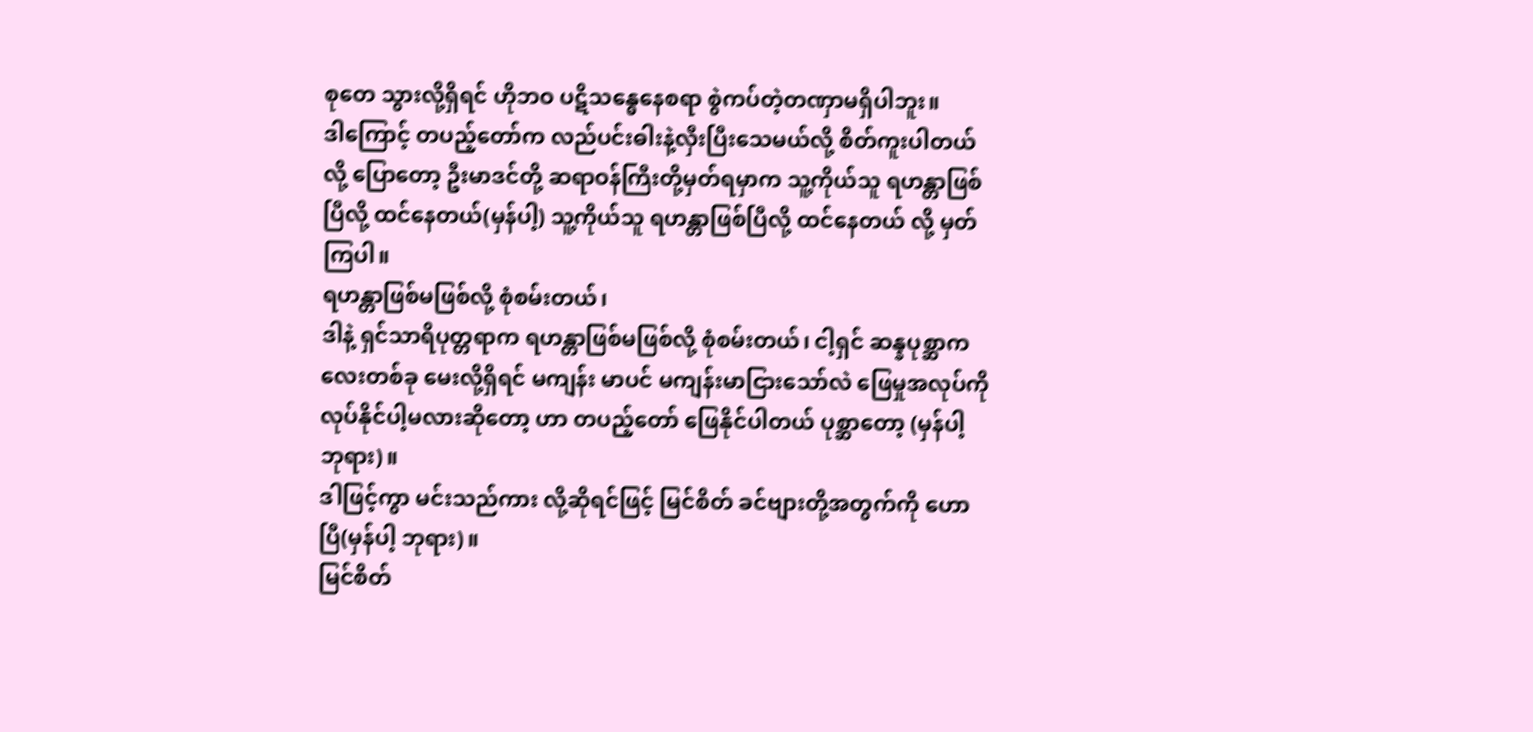စုတေ သွားလို့ရှိရင် ဟိုဘဝ ပဋိသန္ဓေနေစရာ စွဲကပ်တဲ့တဏှာမရှိပါဘူး။
ဒါကြောင့် တပည့်တော်က လည်ပင်းဓါးနဲ့လှီးပြီးသေမယ်လို့ စိတ်ကူးပါတယ်လို့ ပြောတော့ ဦးမာဒင်တို့ ဆရာဝန်ကြီးတို့မှတ်ရမှာက သူ့ကိုယ်သူ ရဟန္တာဖြစ်ပြီလို့ ထင်နေတယ်(မှန်ပါ့) သူ့ကိုယ်သူ ရဟန္တာဖြစ်ပြီလို့ ထင်နေတယ် လို့ မှတ်ကြပါ။
ရဟန္တာဖြစ်မဖြစ်လို့ စုံစမ်းတယ်၊
ဒါနဲ့ ရှင်သာရိပုတ္တရာက ရဟန္တာဖြစ်မဖြစ်လို့ စုံစမ်းတယ်၊ ငါ့ရှင် ဆန္နပုစ္ဆာကလေးတစ်ခု မေးလို့ရှိရင် မကျန်း မာပင် မကျန်းမာငြားသော်လဲ ဖြေမှုအလုပ်ကို လုပ်နိုင်ပါ့မလားဆိုတော့ ဟာ တပည့်တော် ဖြေနိုင်ပါတယ် ပုစ္ဆာတော့ (မှန်ပါ့ ဘုရား)။
ဒါဖြင့်ကွာ မင်းသည်ကား လို့ဆိုရင်ဖြင့် မြင်စိတ် ခင်ဗျားတို့အတွက်ကို ဟောပြီ(မှန်ပါ့ ဘုရား)။
မြင်စိတ်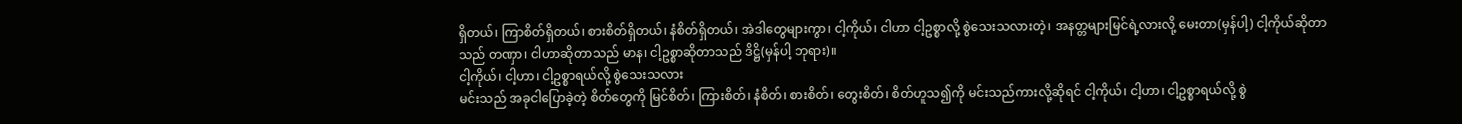ရှိတယ်၊ ကြာစိတ်ရှိတယ်၊ စားစိတ်ရှိတယ်၊ နံစိတ်ရှိတယ်၊ အဲဒါတွေများကွာ၊ ငါ့ကိုယ်၊ ငါဟာ ငါ့ဥစ္စာလို့ စွဲသေးသလားတဲ့၊ အနတ္တများမြင်ရဲ့လားလို့ မေးတာ(မှန်ပါ့) ငါ့ကိုယ်ဆိုတာသည် တဏှာ၊ ငါဟာဆိုတာသည် မာန၊ ငါ့ဥစ္စာဆိုတာသည် ဒိဋ္ဌိ(မှန်ပါ့ ဘုရား)။
ငါ့ကိုယ်၊ ငါ့ဟာ၊ ငါ့ဥစ္စာရယ်လို့ စွဲသေးသလား
မင်းသည် အခုငါပြောခဲ့တဲ့ စိတ်တွေကို မြင်စိတ်၊ ကြားစိတ်၊ နံစိတ်၊ စားစိတ်၊ တွေးစိတ်၊ စိတ်ဟူသ၍ကို မင်းသည်ကားလို့ဆိုရင် ငါ့ကိုယ်၊ ငါ့ဟာ၊ ငါ့ဥစ္စာရယ်လို့ စွဲ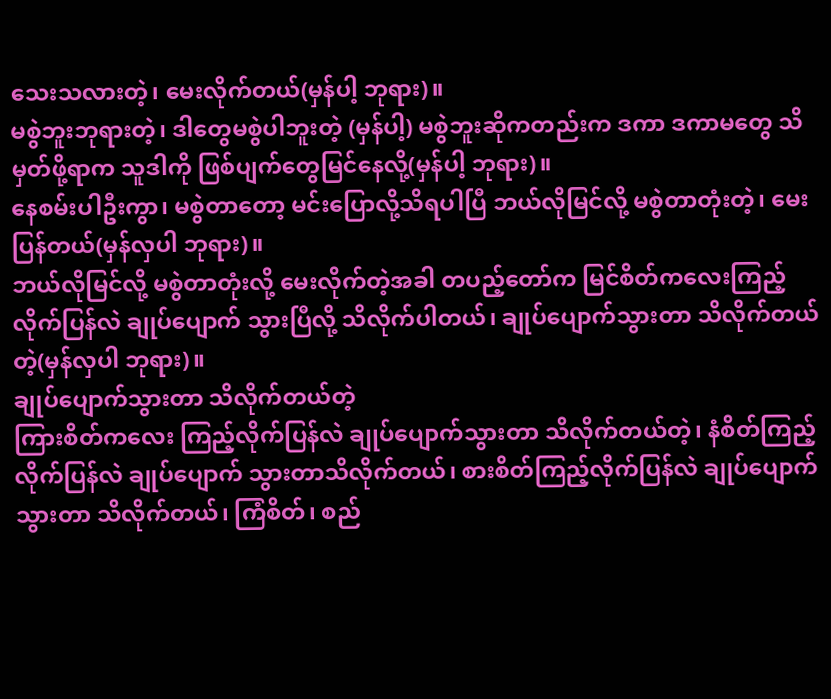သေးသလားတဲ့၊ မေးလိုက်တယ်(မှန်ပါ့ ဘုရား)။
မစွဲဘူးဘုရားတဲ့၊ ဒါတွေမစွဲပါဘူးတဲ့ (မှန်ပါ့) မစွဲဘူးဆိုကတည်းက ဒကာ ဒကာမတွေ သိမှတ်ဖို့ရာက သူဒါကို ဖြစ်ပျက်တွေမြင်နေလို့(မှန်ပါ့ ဘုရား)။
နေစမ်းပါဦးကွာ၊ မစွဲတာတော့ မင်းပြောလို့သိရပါပြီ ဘယ်လိုမြင်လို့ မစွဲတာတုံးတဲ့၊ မေးပြန်တယ်(မှန်လှပါ ဘုရား)။
ဘယ်လိုမြင်လို့ မစွဲတာတုံးလို့ မေးလိုက်တဲ့အခါ တပည့်တော်က မြင်စိတ်ကလေးကြည့်လိုက်ပြန်လဲ ချုပ်ပျောက် သွားပြီလို့ သိလိုက်ပါတယ်၊ ချုပ်ပျောက်သွားတာ သိလိုက်တယ်တဲ့(မှန်လှပါ ဘုရား)။
ချုပ်ပျောက်သွားတာ သိလိုက်တယ်တဲ့
ကြားစိတ်ကလေး ကြည့်လိုက်ပြန်လဲ ချုပ်ပျောက်သွားတာ သိလိုက်တယ်တဲ့၊ နံစိတ်ကြည့်လိုက်ပြန်လဲ ချုပ်ပျောက် သွားတာသိလိုက်တယ်၊ စားစိတ်ကြည့်လိုက်ပြန်လဲ ချုပ်ပျောက်သွားတာ သိလိုက်တယ်၊ ကြံစိတ်၊ စည်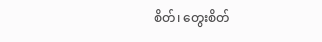စိတ်၊ တွေးစိတ်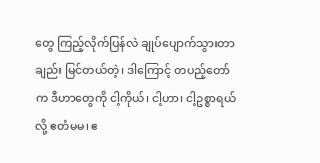တွေ ကြည့်လိုက်ပြန်လဲ ချုပ်ပျောက်သွားတာချည်း မြင်တယ်တဲ့၊ ဒါကြောင့် တပည့်တော်က ဒီဟာတွေကို ငါ့ကိုယ်၊ ငါ့ဟာ၊ ငါ့ဥစ္စာရယ်လို့ ဧတံမမ၊ ဧ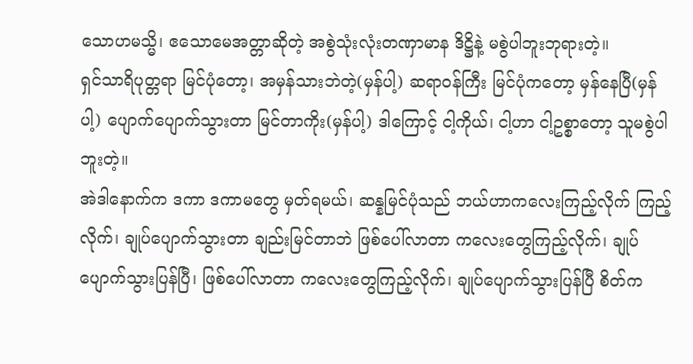သောဟမသ္မိ၊ ဧသောမေအတ္တာဆိုတဲ့ အစွဲသုံးလုံးတဏှာမာန ဒိဋ္ဌိနဲ့ မစွဲပါဘူးဘုရားတဲ့။
ရှင်သာရိပုတ္တရာ မြင်ပုံတော့၊ အမှန်သားဘဲတဲ့(မှန်ပါ့) ဆရာဝန်ကြီး မြင်ပုံကတော့ မှန်နေပြီ(မှန်ပါ့) ပျောက်ပျောက်သွားတာ မြင်တာကိုး(မှန်ပါ့) ဒါကြောင့် ငါ့ကိုယ်၊ ငါ့ဟာ ငါ့ဥစ္စာတော့ သူမစွဲပါဘူးတဲ့။
အဲဒါနောက်က ဒကာ ဒကာမတွေ မှတ်ရမယ်၊ ဆန္နမြင်ပုံသည် ဘယ်ဟာကလေးကြည့်လိုက် ကြည့်လိုက်၊ ချုပ်ပျောက်သွားတာ ချည်းမြင်တာဘဲ ဖြစ်ပေါ်လာတာ ကလေးတွေကြည့်လိုက်၊ ချုပ်ပျောက်သွားပြန်ပြီ၊ ဖြစ်ပေါ်လာတာ ကလေးတွေကြည့်လိုက်၊ ချုပ်ပျောက်သွားပြန်ပြီ စိတ်က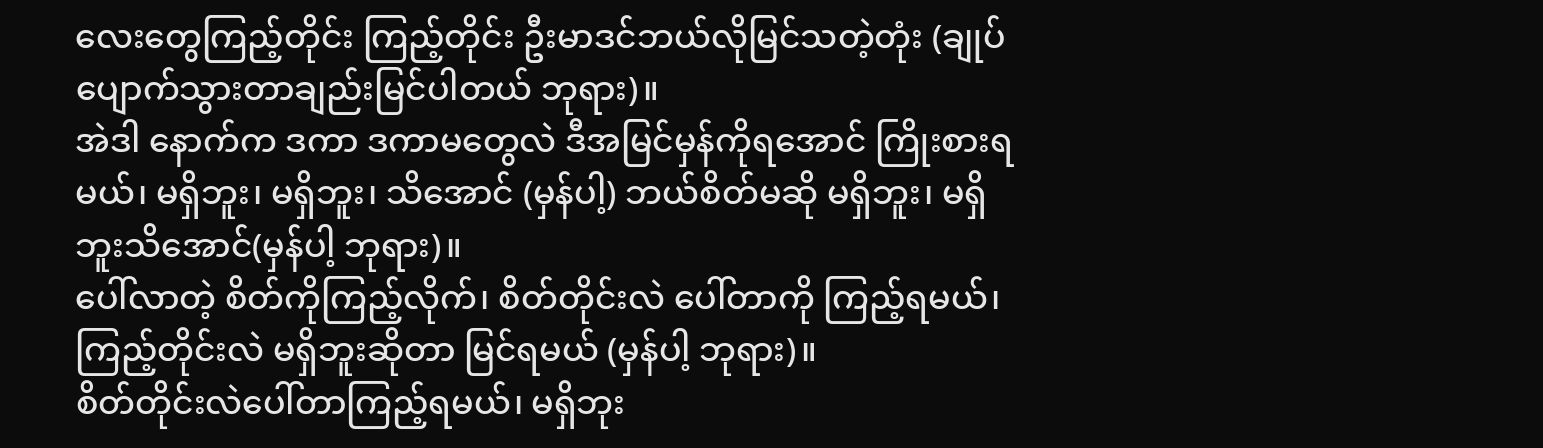လေးတွေကြည့်တိုင်း ကြည့်တိုင်း ဦးမာဒင်ဘယ်လိုမြင်သတဲ့တုံး (ချုပ်ပျောက်သွားတာချည်းမြင်ပါတယ် ဘုရား)။
အဲဒါ နောက်က ဒကာ ဒကာမတွေလဲ ဒီအမြင်မှန်ကိုရအောင် ကြိုးစားရမယ်၊ မရှိဘူး၊ မရှိဘူး၊ သိအောင် (မှန်ပါ့) ဘယ်စိတ်မဆို မရှိဘူး၊ မရှိဘူးသိအောင်(မှန်ပါ့ ဘုရား)။
ပေါ်လာတဲ့ စိတ်ကိုကြည့်လိုက်၊ စိတ်တိုင်းလဲ ပေါ်တာကို ကြည့်ရမယ်၊ ကြည့်တိုင်းလဲ မရှိဘူးဆိုတာ မြင်ရမယ် (မှန်ပါ့ ဘုရား)။
စိတ်တိုင်းလဲပေါ်တာကြည့်ရမယ်၊ မရှိဘုး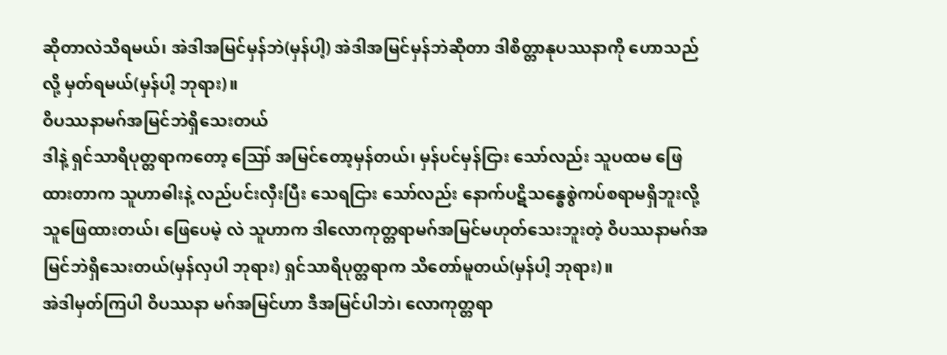ဆိုတာလဲသိရမယ်၊ အဲဒါအမြင်မှန်ဘဲ(မှန်ပါ့) အဲဒါအမြင်မှန်ဘဲဆိုတာ ဒါစိတ္တာနုပဿနာကို ဟောသည်လို့ မှတ်ရမယ်(မှန်ပါ့ ဘုရား)။
ဝိပဿနာမဂ်အမြင်ဘဲရှိသေးတယ်
ဒါနဲ့ ရှင်သာရိပုတ္တရာကတော့ ဪ အမြင်တော့မှန်တယ်၊ မှန်ပင်မှန်ငြား သော်လည်း သူပထမ ဖြေထားတာက သူဟာဓါးနဲ့ လည်ပင်းလှီးပြီး သေရငြား သော်လည်း နောက်ပဋိသန္ဓေစွဲကပ်စရာမရှိဘူးလို့ သူဖြေထားတယ်၊ ဖြေပေမဲ့ လဲ သူဟာက ဒါလောကုတ္တရာမဂ်အမြင်မဟုတ်သေးဘူးတဲ့ ဝိပဿနာမဂ်အမြင်ဘဲရှိသေးတယ်(မှန်လှပါ ဘုရား) ရှင်သာရိပုတ္တရာက သိတော်မူတယ်(မှန်ပါ့ ဘုရား)။
အဲဒါမှတ်ကြပါ ဝိပဿနာ မဂ်အမြင်ဟာ ဒီအမြင်ပါဘဲ၊ လောကုတ္တရာ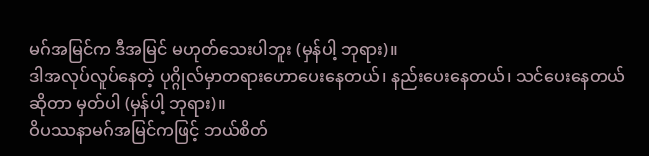မဂ်အမြင်က ဒီအမြင် မဟုတ်သေးပါဘူး (မှန်ပါ့ ဘုရား)။
ဒါအလုပ်လူပ်နေတဲ့ ပုဂ္ဂိုလ်မှာတရားဟောပေးနေတယ်၊ နည်းပေးနေတယ်၊ သင်ပေးနေတယ်ဆိုတာ မှတ်ပါ (မှန်ပါ့ ဘုရား)။
ဝိပဿနာမဂ်အမြင်ကဖြင့် ဘယ်စိတ်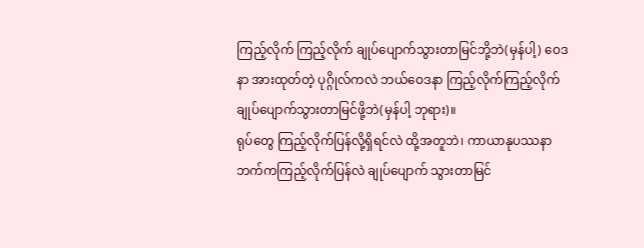ကြည့်လိုက် ကြည့်လိုက် ချုပ်ပျောက်သွားတာမြင်ဘို့ဘဲ(မှန်ပါ့) ဝေဒနာ အားထုတ်တဲ့ ပုဂ္ဂိုလ်ကလဲ ဘယ်ဝေဒနာ ကြည့်လိုက်ကြည့်လိုက် ချုပ်ပျောက်သွားတာမြင်ဖို့ဘဲ(မှန်ပါ့ ဘုရား)။
ရုပ်တွေ ကြည့်လိုက်ပြန်လို့ရှိရင်လဲ ထို့အတူဘဲ၊ ကာယာနုပဿနာဘက်ကကြည့်လိုက်ပြန်လဲ ချုပ်ပျောက် သွားတာမြင်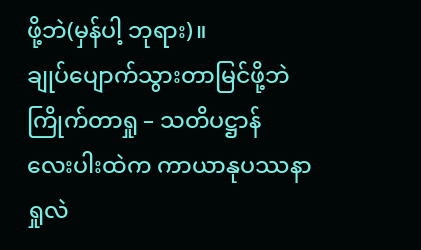ဖို့ဘဲ(မှန်ပါ့ ဘုရား)။
ချုပ်ပျောက်သွားတာမြင်ဖို့ဘဲ
ကြိုက်တာရှု – သတိပဋ္ဌာန် လေးပါးထဲက ကာယာနုပဿနာရှုလဲ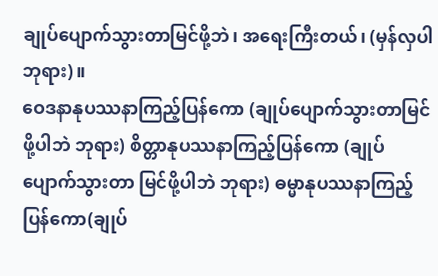ချုပ်ပျောက်သွားတာမြင်ဖို့ဘဲ၊ အရေးကြီးတယ်၊ (မှန်လှပါ ဘုရား)။
ဝေဒနာနုပဿနာကြည့်ပြန်ကော (ချုပ်ပျောက်သွားတာမြင်ဖို့ပါဘဲ ဘုရား) စိတ္တာနုပဿနာကြည့်ပြန်ကော (ချုပ်ပျောက်သွားတာ မြင်ဖို့ပါဘဲ ဘုရား) ဓမ္မာနုပဿနာကြည့်ပြန်ကော(ချုပ်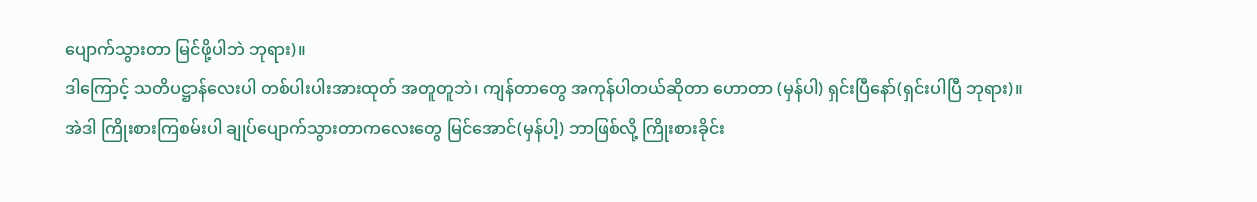ပျောက်သွားတာ မြင်ဖို့ပါဘဲ ဘုရား)။
ဒါကြောင့် သတိပဋ္ဌာန်လေးပါ တစ်ပါးပါးအားထုတ် အတူတူဘဲ၊ ကျန်တာတွေ အကုန်ပါတယ်ဆိုတာ ဟောတာ (မှန်ပါ) ရှင်းပြီနော်(ရှင်းပါပြီ ဘုရား)။
အဲဒါ ကြိုးစားကြစမ်းပါ ချုပ်ပျောက်သွားတာကလေးတွေ မြင်အောင်(မှန်ပါ့) ဘာဖြစ်လို့ ကြိုးစားခိုင်း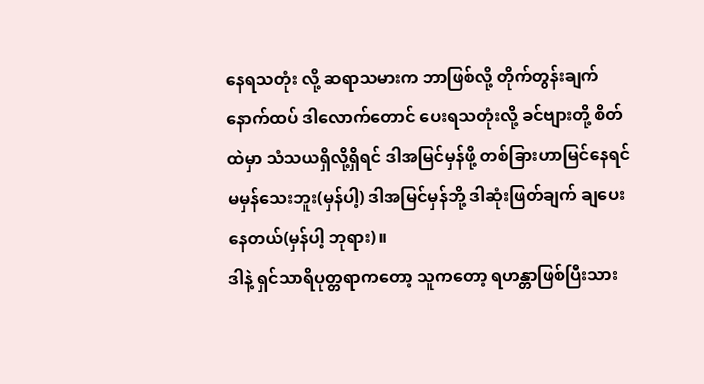နေရသတုံး လို့ ဆရာသမားက ဘာဖြစ်လို့ တိုက်တွန်းချက် နောက်ထပ် ဒါလောက်တောင် ပေးရသတုံးလို့ ခင်ဗျားတို့ စိတ်ထဲမှာ သံသယရှိလို့ရှိရင် ဒါအမြင်မှန်ဖို့ တစ်ခြားဟာမြင်နေရင် မမှန်သေးဘူး(မှန်ပါ့) ဒါအမြင်မှန်ဘို့ ဒါဆုံးဖြတ်ချက် ချပေး နေတယ်(မှန်ပါ့ ဘုရား)။
ဒါနဲ့ ရှင်သာရိပုတ္တရာကတော့ သူကတော့ ရဟန္တာဖြစ်ပြီးသား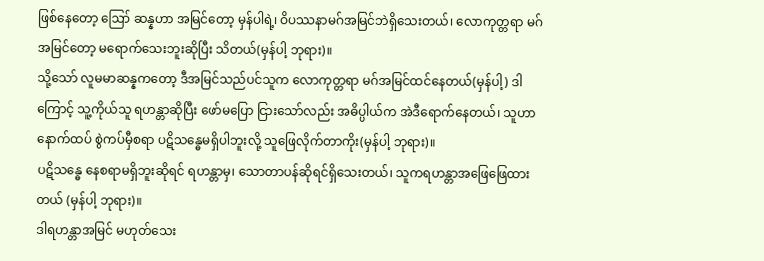ဖြစ်နေတော့ ဪ ဆန္နဟာ အမြင်တော့ မှန်ပါရဲ့၊ ဝိပဿနာမဂ်အမြင်ဘဲရှိသေးတယ်၊ လောကုတ္တရာ မဂ်အမြင်တော့ မရောက်သေးဘူးဆိုပြီး သိတယ်(မှန်ပါ့ ဘုရား)။
သို့သော် လူမမာဆန္နကတော့ ဒီအမြင်သည်ပင်သူက လောကုတ္တရာ မဂ်အမြင်ထင်နေတယ်(မှန်ပါ့) ဒါကြောင့် သူ့ကိုယ်သူ ရဟန္တာဆိုပြီး ဖော်မပြော ငြားသော်လည်း အဓိပ္ပါယ်က အဲဒီရောက်နေတယ်၊ သူဟာနောက်ထပ် စွဲကပ်မှီစရာ ပဋိသန္ဓေမရှိပါဘူးလို့ သူဖြေလိုက်တာကိုး(မှန်ပါ့ ဘုရား)။
ပဋိသန္ဓေ နေစရာမရှိဘူးဆိုရင် ရဟန္တာမှ၊ သောတာပန်ဆိုရင်ရှိသေးတယ်၊ သူကရဟန္တာအဖြေဖြေထားတယ် (မှန်ပါ့ ဘုရား)။
ဒါရဟန္တာအမြင် မဟုတ်သေး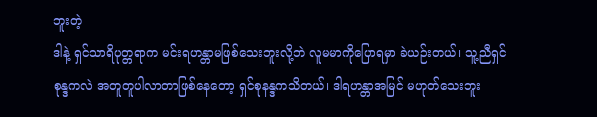ဘူးတဲ့
ဒါနဲ့ ရှင်သာရိပုတ္တရာက မင်းရဟန္တာမဖြစ်သေးဘူးလို့ဘဲ လူမမာကိုပြောရမှာ ခဲယဉ်းတယ်၊ သူ့ညီရှင်စုန္ဒကလဲ အတူတူပါလာတာဖြစ်နေတော့ ရှင်စုနန္ဒကသိတယ်၊ ဒါရဟန္တာအမြင် မဟုတ်သေးဘူး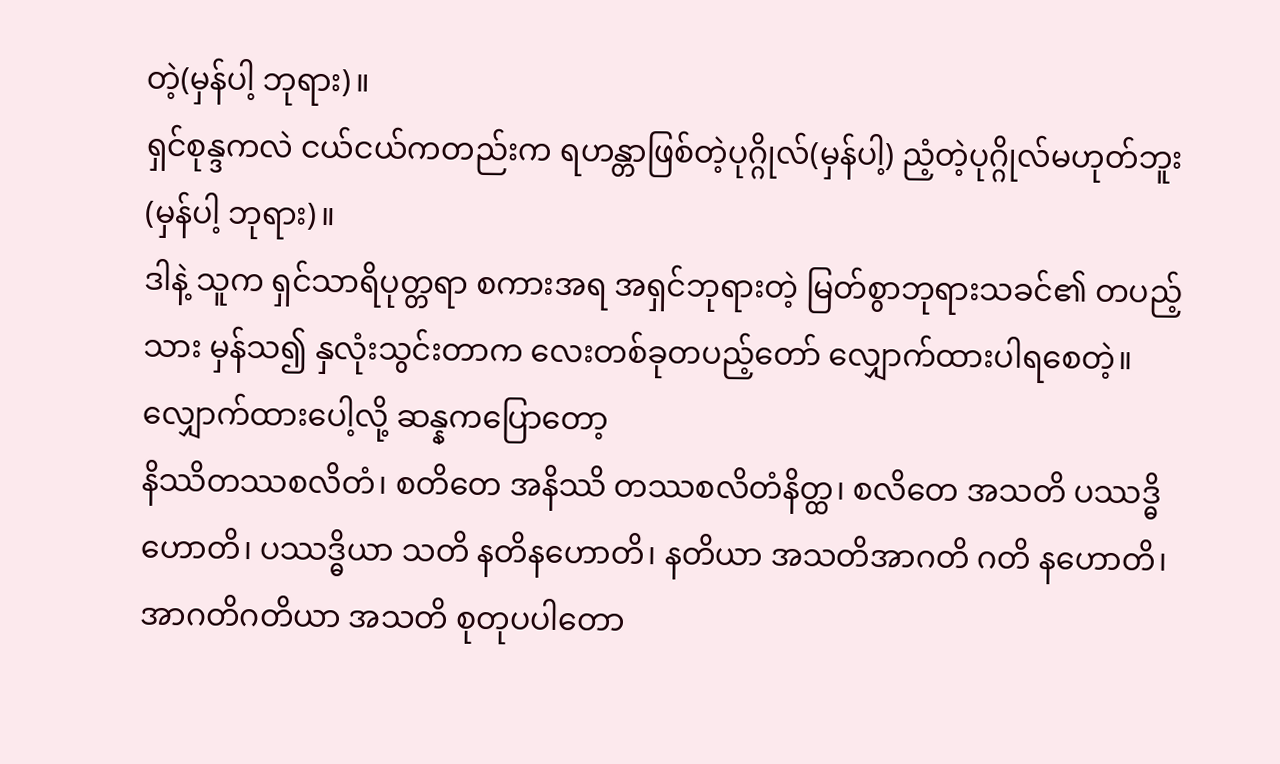တဲ့(မှန်ပါ့ ဘုရား)။
ရှင်စုန္ဒကလဲ ငယ်ငယ်ကတည်းက ရဟန္တာဖြစ်တဲ့ပုဂ္ဂိုလ်(မှန်ပါ့) ညံ့တဲ့ပုဂ္ဂိုလ်မဟုတ်ဘူး(မှန်ပါ့ ဘုရား)။
ဒါနဲ့ သူက ရှင်သာရိပုတ္တရာ စကားအရ အရှင်ဘုရားတဲ့ မြတ်စွာဘုရားသခင်၏ တပည့်သား မှန်သ၍ နှလုံးသွင်းတာက လေးတစ်ခုတပည့်တော် လျှောက်ထားပါရစေတဲ့။
လျှောက်ထားပေါ့လို့ ဆန္နကပြောတော့
နိဿိတဿစလိတံ၊ စတိတေ အနိဿိ တဿစလိတံနိတ္ထ၊ စလိတေ အသတိ ပဿဒ္ဓိ ဟောတိ၊ ပဿဒ္ဓိယာ သတိ နတိနဟောတိ၊ နတိယာ အသတိအာဂတိ ဂတိ နဟောတိ၊ အာဂတိဂတိယာ အသတိ စုတုပပါတော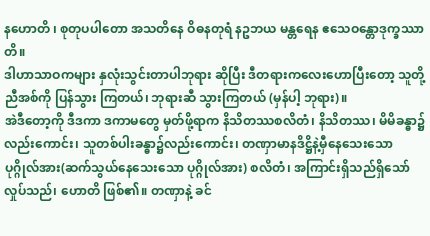နဟောတိ ၊ စုတုပပါတော အသတိနေ ဝိဓနတုရံ နဥဘယ မန္တရေန ဧသေဝန္တောဒုက္ခဿာတိ။
ဒါဟာသာဝကများ နှလုံးသွင်းတာပါဘုရား ဆိုပြီး ဒီတရားကလေးဟောပြီးတော့ သူတို့ညီအစ်ကို ပြန်သွား ကြတယ်၊ ဘုရားဆီ သွားကြတယ် (မှန်ပါ့ ဘုရား)။
အဲဒီတော့ကို ဒီဒကာ ဒကာမတွေ မှတ်ဖို့ရာက နိသိတဿစလိတံ၊ နိသိတဿ၊ မိမိခန္ဓာ၌လည်းကောင်း၊ သူတစ်ပါးခန္ဓာ၌လည်းကောင်း၊ တဏှာမာနဒိဋ္ဌိနဲ့မှီနေသေးသော ပုဂ္ဂိုလ်အား(ဆက်သွယ်နေသေးသော ပုဂ္ဂိုလ်အား) စလိတံ၊ အကြာင်းရှိသည်ရှိသော် လှုပ်သည်၊ ဟောတိ ဖြစ်၏။ တဏှာနဲ့ ခင်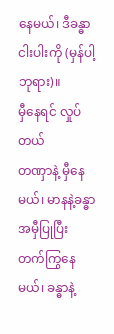နေမယ်၊ ဒီခန္ဓာငါးပါးကို (မှန်ပါ့ ဘုရား)။
မှီနေရင် လှုပ်တယ်
တဏှာနဲ့ မှီနေမယ်၊ မာနနဲ့ခန္ဓာအမှီပြုပြီး တက်ကြွနေမယ်၊ ခန္ဓာနဲ့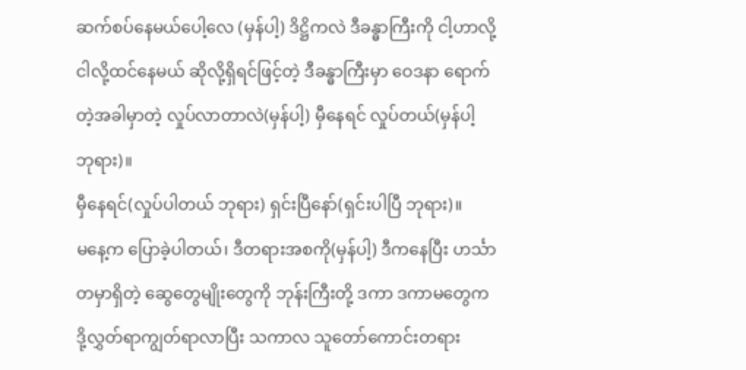ဆက်စပ်နေမယ်ပေါ့လေ (မှန်ပါ့) ဒိဋ္ဌိကလဲ ဒီခန္ဓာကြီးကို ငါ့ဟာလို့ ငါလို့ထင်နေမယ် ဆိုလို့ရှိရင်ဖြင့်တဲ့ ဒီခန္ဓာကြီးမှာ ဝေဒနာ ရောက်တဲ့အခါမှာတဲ့ လှုပ်လာတာလဲ(မှန်ပါ့) မှီနေရင် လှုပ်တယ်(မှန်ပါ့ ဘုရား)။
မှီနေရင်(လှုပ်ပါတယ် ဘုရား) ရှင်းပြီနော်(ရှင်းပါပြီ ဘုရား)။
မနေ့က ပြောခဲ့ပါတယ်၊ ဒီတရားအစကို(မှန်ပါ့) ဒီကနေပြီး ဟင်္သာတမှာရှိတဲ့ ဆွေတွေမျိုးတွေကို ဘုန်းကြီးတို့ ဒကာ ဒကာမတွေက ဒို့လွှတ်ရာကျွတ်ရာလာပြီး သကာလ သူတော်ကောင်းတရား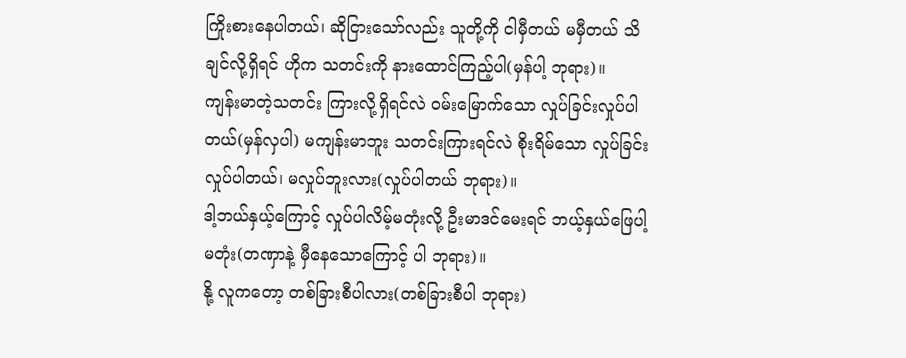ကြိုးစားနေပါတယ်၊ ဆိုငြားသော်လည်း သူတို့ကို ငါမှီတယ် မမှီတယ် သိချင်လို့ရှိရင် ဟိုက သတင်းကို နားထောင်ကြည့်ပါ(မှန်ပါ့ ဘုရား)။
ကျန်းမာတဲ့သတင်း ကြားလို့ရှိရင်လဲ ဝမ်းမြောက်သော လှုပ်ခြင်းလှုပ်ပါတယ်(မှန်လှပါ) မကျန်းမာဘူး သတင်းကြားရင်လဲ စိုးရိမ်သော လှုပ်ခြင်း လှုပ်ပါတယ်၊ မလှုပ်ဘူးလား(လှုပ်ပါတယ် ဘုရား)။
ဒါ့ဘယ်နှယ့်ကြောင့် လှုပ်ပါလိမ့်မတုံးလို့ ဦးမာဒင်မေးရင် ဘယ့်နှယ်ဖြေပါ့မတုံး(တဏှာနဲ့ မှီနေသောကြောင့် ပါ ဘုရား)။
နို့ လူကတော့ တစ်ခြားစီပါလား(တစ်ခြားစီပါ ဘုရား)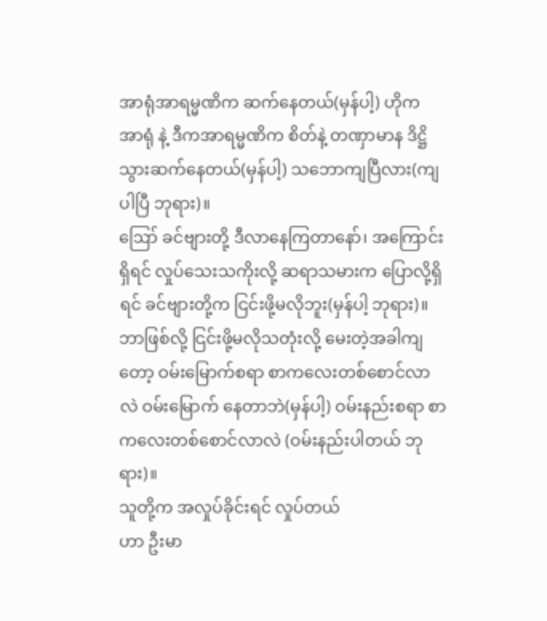အာရုံအာရမ္မဏိက ဆက်နေတယ်(မှန်ပါ့) ဟိုက အာရုံ နဲ့ ဒီကအာရမ္မဏိက စိတ်နဲ့ တဏှာမာန ဒိဋ္ဌိသွားဆက်နေတယ်(မှန်ပါ့) သဘောကျပြီလား(ကျပါပြီ ဘုရား)။
ဪ ခင်ဗျားတို့ ဒီလာနေကြတာနော်၊ အကြောင်းရှိရင် လှုပ်သေးသကိုးလို့ ဆရာသမားက ပြောလို့ရှိရင် ခင်ဗျားတို့က ငြင်းဖို့မလိုဘူး(မှန်ပါ့ ဘုရား)။
ဘာဖြစ်လို့ ငြင်းဖို့မလိုသတုံးလို့ မေးတဲ့အခါကျတော့ ဝမ်းမြောက်စရာ စာကလေးတစ်စောင်လာလဲ ဝမ်းမြောက် နေတာဘဲ(မှန်ပါ့) ဝမ်းနည်းစရာ စာကလေးတစ်စောင်လာလဲ (ဝမ်းနည်းပါတယ် ဘုရား)။
သူတို့က အလှုပ်ခိုင်းရင် လှုပ်တယ်
ဟာ ဦးမာ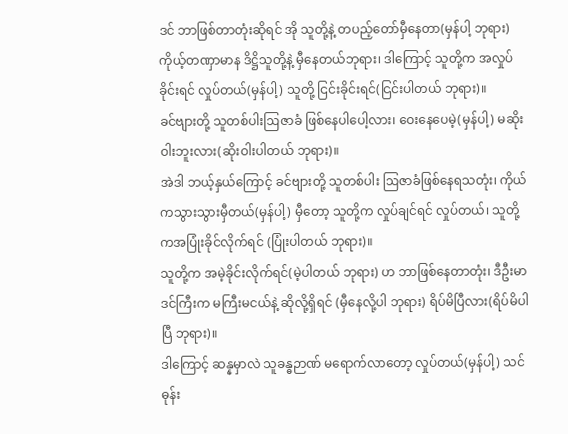ဒင် ဘာဖြစ်တာတုံးဆိုရင် အို သူတို့နဲ့ တပည့်တော်မှီနေတာ(မှန်ပါ့ ဘုရား) ကိုယ့်တဏှာမာန ဒိဋ္ဌိသူတို့နဲ့ မှီနေတယ်ဘုရား၊ ဒါကြောင့် သူတို့က အလှုပ်ခိုင်းရင် လှုပ်တယ်(မှန်ပါ့) သူတို့ ငြင်းခိုင်းရင်(ငြင်းပါတယ် ဘုရား)။
ခင်ဗျားတို့ သူတစ်ပါးဩဇာခံ ဖြစ်နေပါပေါ့လား၊ ဝေးနေပေမဲ့(မှန်ပါ့) မဆိုးဝါးဘူးလား(ဆိုးဝါးပါတယ် ဘုရား)။
အဲဒါ ဘယ့်နှယ်ကြောင့် ခင်ဗျားတို့ သူတစ်ပါး ဩဇာခံဖြစ်နေရသတုံး၊ ကိုယ်ကသွားသွားမှီတယ်(မှန်ပါ့) မှီတော့ သူတို့က လှုပ်ချင်ရင် လှုပ်တယ်၊ သူတို့ကအပြုံးခိုင်လိုက်ရင် (ပြုံးပါတယ် ဘုရား)။
သူတို့က အမဲ့ခိုင်းလိုက်ရင်(မဲ့ပါတယ် ဘုရား) ဟ ဘာဖြစ်နေတာတုံး၊ ဒီဦးမာဒင်ကြီးက မကြီးမငယ်နဲ့ ဆိုလို့ရှိရင် (မှီနေလို့ပါ ဘုရား) ရိပ်မိပြီလား(ရိပ်မိပါပြီ ဘုရား)။
ဒါကြောင့် ဆန္နမှာလဲ သူခန္ဓဉာဏ် မရောက်လာတော့ လှုပ်တယ်(မှန်ပါ့) သင်ဓုန်း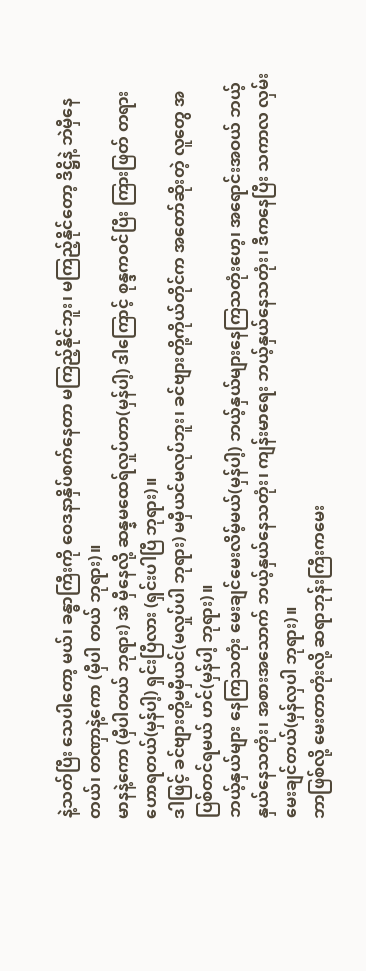နဲ့သတ်ပြီး သေပါတော့ မယ်၊ ခန္ဓာကြီးကို ဝေဒနာနှိပ်စက်နေတာ မကြည့်နိုင်ဘူး၊ မကြည့်နိုင်တော့ ဒိဋ္ဌိနဲ့ ဘဲမှီနေတယ်၊ တဏှာနဲ့ကော (မှီပါ တယ် ဘုရား)။
မာနနဲ့ကော (မှီပါတယ် ဘုရား) အဲ မှီနေလို့ ဆန္နမထေရ်လှုပ်တာ(မှန်ပါ့) ဒါကြောင့် စုန္ဒကဝင်ပြီး ကြားဖြတ် တရားဟောရတယ်(မှန်ပါ့) ရှင်းပြီလား (ရှင်းပါပြီ ဘုရား)။
ဒါဖြင့် ခင်ဗျားတို့မမှီယင်(မလှုပ်ပါ ဘုရား) မမှီယင်မလုပ်ဘူး၊ ခင်ဗျားတို့ကိုယ်တိုင်က အတော်ဆိုးတဲ့ လူတွေ အပြစ်တင်ရမယ် ဟင်(မှန်ပါ့ ဘုရား)။
ဘယ့်နှယ်များ နေကြသတုံး မေးချင်မေးလိမ့်မယ်(မှန်ပါ့) ဘယ့်နှယ်များနေကြသတုံးဟေ့၊ အရောင်းအဝယ် ဘယ့်နှယ်နေသတုံး၊ အစားအသောက် ဘယ့်နှယ်နေသတုံး၊ ကျန်းမာရေး ဘယ့်နှယ်နေသတုံး၊ ဒီကနေပြီး သကာလ လှမ်းမေးချင်တယ်(မှန်လှပါ ဘုရား)။
ဘာဖြစ်လို့ မေးတာတုံးလို့ ဆရာဘုန်းကြီးကမေး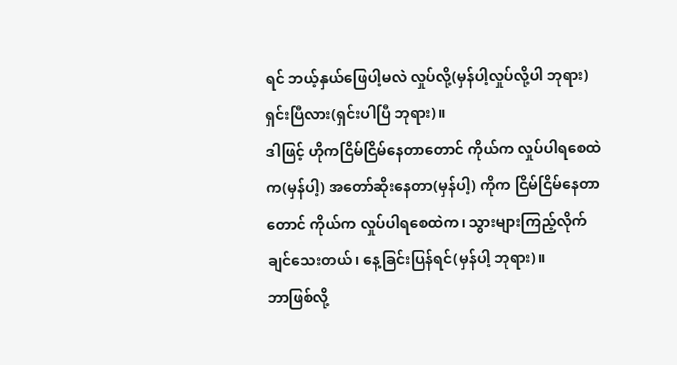ရင် ဘယ့်နှယ်ဖြေပါ့မလဲ လှုပ်လို့(မှန်ပါ့လှုပ်လို့ပါ ဘုရား) ရှင်းပြီလား(ရှင်းပါပြီ ဘုရား)။
ဒါဖြင့် ဟိုကငြိမ်ငြိမ်နေတာတောင် ကိုယ်က လှုပ်ပါရစေထဲက(မှန်ပါ့) အတော်ဆိုးနေတာ(မှန်ပါ့) ကိုက ငြိမ်ငြိမ်နေတာတောင် ကိုယ်က လှုပ်ပါရစေထဲက၊ သွားများကြည့်လိုက်ချင်သေးတယ်၊ နေ့ခြင်းပြန်ရင်(မှန်ပါ့ ဘုရား)။
ဘာဖြစ်လို့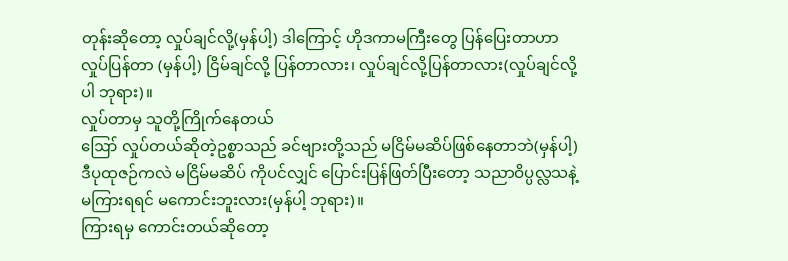တုန်းဆိုတော့ လှုပ်ချင်လို့(မှန်ပါ့) ဒါကြောင့် ဟိုဒကာမကြီးတွေ ပြန်ပြေးတာဟာ လှုပ်ပြန်တာ (မှန်ပါ့) ငြိမ်ချင်လို့ ပြန်တာလား၊ လှုပ်ချင်လို့ပြန်တာလား(လှုပ်ချင်လို့ပါ ဘုရား)။
လှုပ်တာမှ သူတို့ကြိုက်နေတယ်
ဪ လှုပ်တယ်ဆိုတဲ့ဥစ္စာသည် ခင်ဗျားတို့သည် မငြိမ်မဆိပ်ဖြစ်နေတာဘဲ(မှန်ပါ့) ဒီပုထုဇဉ်ကလဲ မငြိမ်မဆိပ် ကိုပင်လျှင် ပြောင်းပြန်ဖြတ်ပြီးတော့ သညာဝိပ္ပလ္လသနဲ့ မကြားရရင် မကောင်းဘူးလား(မှန်ပါ့ ဘုရား)။
ကြားရမှ ကောင်းတယ်ဆိုတော့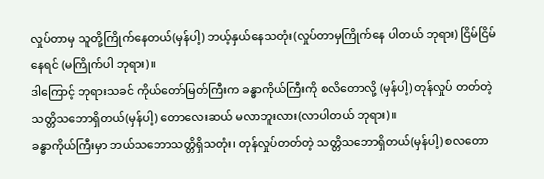လှုပ်တာမှ သူတို့ကြိုက်နေတယ်(မှန်ပါ့) ဘယ့်နှယ်နေသတုံး(လှုပ်တာမှကြိုက်နေ ပါတယ် ဘုရား) ငြိမ်ငြိမ်နေရင် (မကြိုက်ပါ ဘုရား)။
ဒါကြောင့် ဘုရားသခင် ကိုယ်တော်မြတ်ကြီးက ခန္ဓာကိုယ်ကြီးကို စလိတောလို့ (မှန်ပါ့) တုန်လှုပ် တတ်တဲ့သတ္တိသဘောရှိတယ်(မှန်ပါ့) တောလေးဆယ် မလာဘူးလား(လာပါတယ် ဘုရား)။
ခန္ဓာကိုယ်ကြီးမှာ ဘယ်သဘောသတ္တိရှိသတုံး၊ တုန်လှုပ်တတ်တဲ့ သတ္တိသဘောရှိတယ်(မှန်ပါ့) စလတော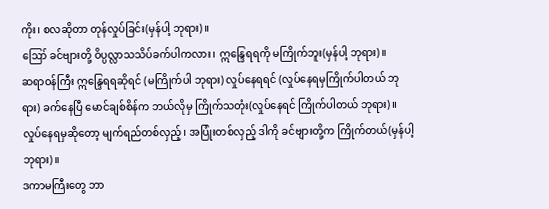ကိုး၊ စလဆိုတာ တုန်လှုပ်ခြင်း(မှန်ပါ့ ဘုရား)။
ဪ ခင်ဗျားတို့ ဝိပ္ပလ္လာသသိပ်ခက်ပါကလား၊ ဣန္ဒြေရရကို မကြိုက်ဘူး(မှန်ပါ့ ဘုရား)။
ဆရာဝန်ကြီး ဣန္ဒြေရရဆိုရင် (မကြိုက်ပါ ဘုရား) လှုပ်နေရရင် (လှုပ်နေရမှကြိုက်ပါတယ် ဘုရား) ခက်နေပြီ မောင်ချစ်စိန်က ဘယ်လိုမှ ကြိုက်သတုံး(လှုပ်နေရင် ကြိုက်ပါတယ် ဘုရား)။
လှုပ်နေရမှဆိုတော့ မျက်ရည်တစ်လှည့်၊ အပြုံးတစ်လှည့် ဒါကို ခင်ဗျားတို့က ကြိုက်တယ်(မှန်ပါ့ ဘုရား)။
ဒကာမကြီးတွေ ဘာ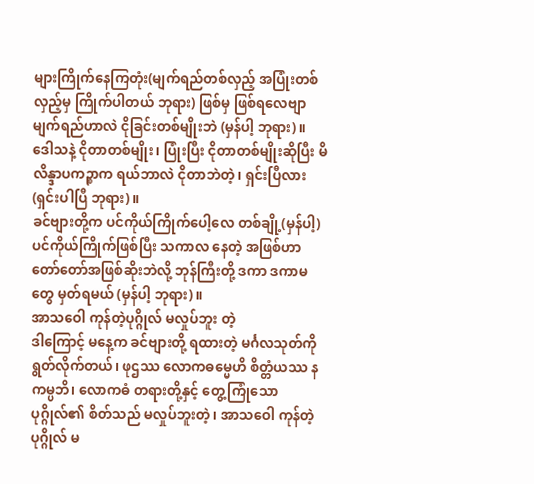များကြိုက်နေကြတုံး(မျက်ရည်တစ်လှည့် အပြုံးတစ်လှည့်မှ ကြိုက်ပါတယ် ဘုရား) ဖြစ်မှ ဖြစ်ရလေဗျာ မျက်ရည်ဟာလဲ ငိုခြင်းတစ်မျိုးဘဲ (မှန်ပါ့ ဘုရား)။
ဒေါသနဲ့ ငိုတာတစ်မျိုး၊ ပြုံးပြီး ငိုတာတစ်မျိုးဆိုပြီး မိလိန္ဒာပကဉ္စာက ရယ်ဘာလဲ ငိုတာဘဲတဲ့၊ ရှင်းပြီလား (ရှင်းပါပြီ ဘုရား)။
ခင်ဗျားတို့က ပင်ကိုယ်ကြိုက်ပေါ့လေ တစ်ချို့(မှန်ပါ့) ပင်ကိုယ်ကြိုက်ဖြစ်ပြီး သကာလ နေတဲ့ အဖြစ်ဟာ တော်တော်အဖြစ်ဆိုးဘဲလို့ ဘုန်ကြီးတို့ ဒကာ ဒကာမတွေ မှတ်ရမယ် (မှန်ပါ့ ဘုရား)။
အာသဝေါ ကုန်တဲ့ပုဂ္ဂိုလ် မလှုပ်ဘူး တဲ့
ဒါကြောင့် မနေ့က ခင်ဗျားတို့ ရထားတဲ့ မင်္ဂလသုတ်ကို ရွတ်လိုက်တယ်၊ ဖုဌဿ လောကဓမ္မေဟိ စိတ္တံယဿ နကမ္ပဘိ၊ လောကဓံ တရားတို့နှင့် တွေ့ကြုံသော ပုဂ္ဂိုလ်၏ စိတ်သည် မလှုပ်ဘူးတဲ့၊ အာသဝေါ ကုန်တဲ့ပုဂ္ဂိုလ် မ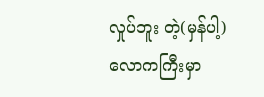လှုပ်ဘူး တဲ့(မှန်ပါ့) လောကကြီးမှာ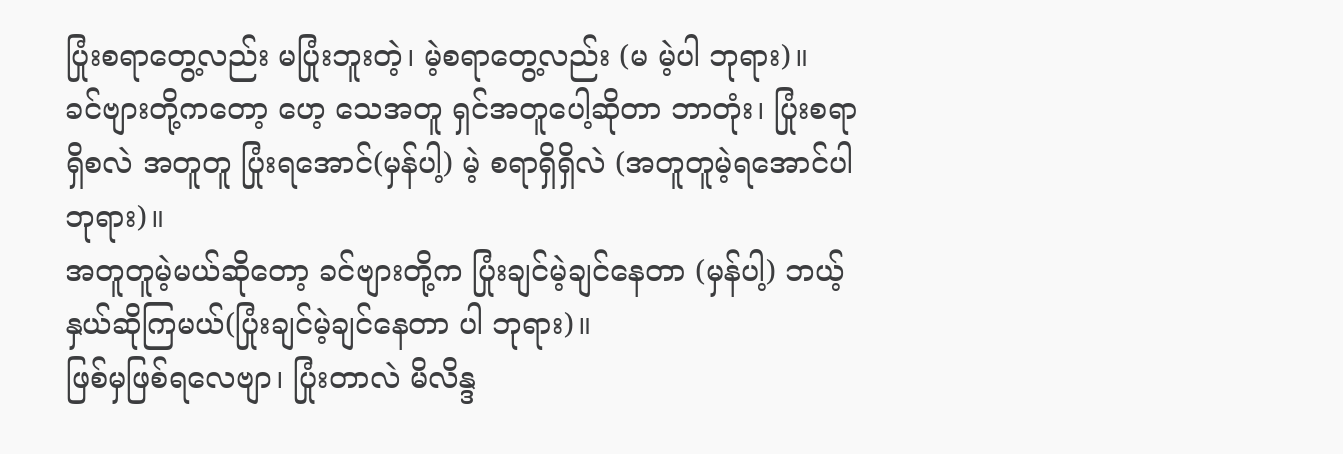ပြုံးစရာတွေ့လည်း မပြုံးဘူးတဲ့၊ မဲ့စရာတွေ့လည်း (မ မဲ့ပါ ဘုရား)။
ခင်ဗျားတို့ကတော့ ဟေ့ သေအတူ ရှင်အတူပေါ့ဆိုတာ ဘာတုံး၊ ပြုံးစရာရှိစလဲ အတူတူ ပြုံးရအောင်(မှန်ပါ့) မဲ့ စရာရှိရှိလဲ (အတူတူမဲ့ရအောင်ပါ ဘုရား)။
အတူတူမဲ့မယ်ဆိုတော့ ခင်ဗျားတို့က ပြုံးချင်မဲ့ချင်နေတာ (မှန်ပါ့) ဘယ့်နှယ်ဆိုကြမယ်(ပြုံးချင်မဲ့ချင်နေတာ ပါ ဘုရား)။
ဖြစ်မှဖြစ်ရလေဗျာ၊ ပြုံးတာလဲ မိလိန္ဒ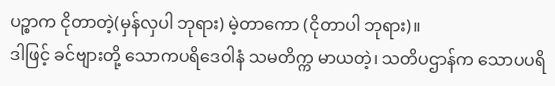ပဉ္စာက ငိုတာတဲ့(မှန်လှပါ ဘုရား) မဲ့တာကော (ငိုတာပါ ဘုရား)။
ဒါဖြင့် ခင်ဗျားတို့ သောကပရိဒေဝါနံ သမတိက္က မာယတဲ့၊ သတိပဌာန်က သောပပရိ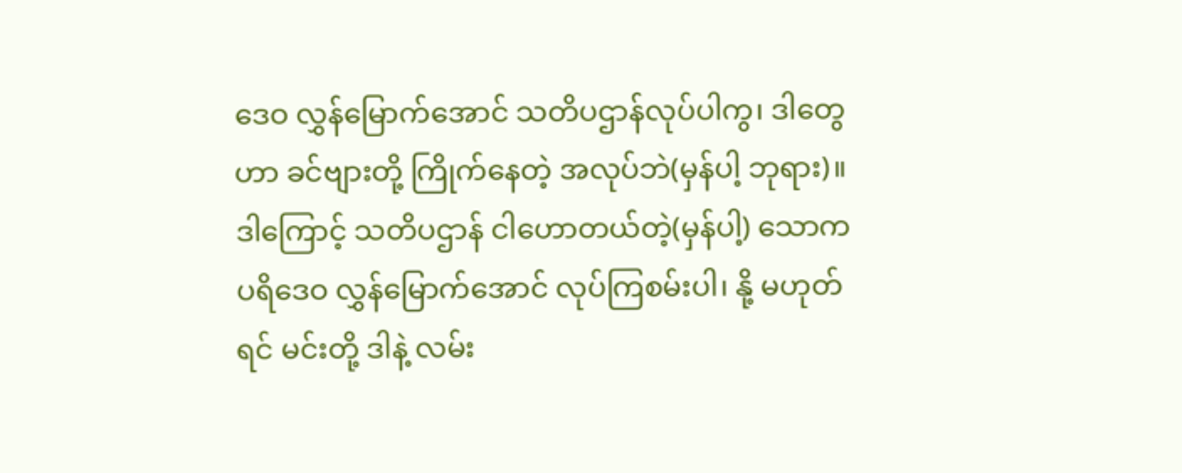ဒေဝ လွှန်မြောက်အောင် သတိပဌာန်လုပ်ပါကွ၊ ဒါတွေဟာ ခင်ဗျားတို့ ကြိုက်နေတဲ့ အလုပ်ဘဲ(မှန်ပါ့ ဘုရား)။
ဒါကြောင့် သတိပဌာန် ငါဟောတယ်တဲ့(မှန်ပါ့) သောကပရိဒေဝ လွှန်မြောက်အောင် လုပ်ကြစမ်းပါ၊ နို့ မဟုတ်ရင် မင်းတို့ ဒါနဲ့ လမ်း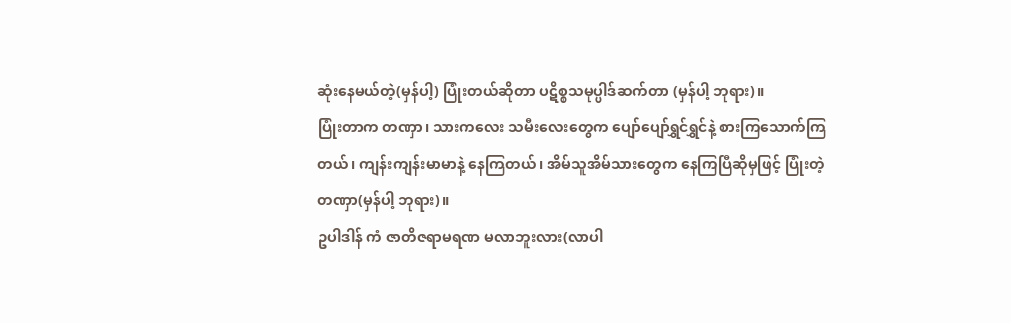ဆုံးနေမယ်တဲ့(မှန်ပါ့) ပြုံးတယ်ဆိုတာ ပဋိစ္စသမုပ္ပါဒ်ဆက်တာ (မှန်ပါ့ ဘုရား)။
ပြုံးတာက တဏှာ၊ သားကလေး သမီးလေးတွေက ပျော်ပျော်ရွှင်ရွှင်နဲ့ စားကြသောက်ကြတယ်၊ ကျန်းကျန်းမာမာနဲ့ နေကြတယ်၊ အိမ်သူအိမ်သားတွေက နေကြပြီဆိုမှဖြင့် ပြုံးတဲ့တဏှာ(မှန်ပါ့ ဘုရား)။
ဥပါဒါန် ကံ ဇာတိဇရာမရဏ မလာဘူးလား(လာပါ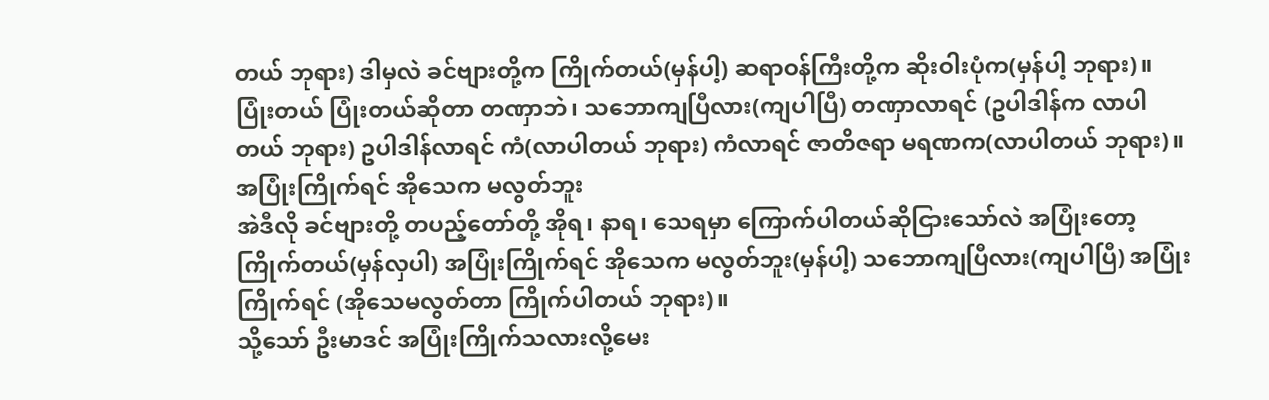တယ် ဘုရား) ဒါမှလဲ ခင်ဗျားတို့က ကြိုက်တယ်(မှန်ပါ့) ဆရာဝန်ကြီးတို့က ဆိုးဝါးပုံက(မှန်ပါ့ ဘုရား)။
ပြုံးတယ် ပြုံးတယ်ဆိုတာ တဏှာဘဲ၊ သဘောကျပြီလား(ကျပါပြီ) တဏှာလာရင် (ဥပါဒါန်က လာပါတယ် ဘုရား) ဥပါဒါန်လာရင် ကံ(လာပါတယ် ဘုရား) ကံလာရင် ဇာတိဇရာ မရဏက(လာပါတယ် ဘုရား)။
အပြုံးကြိုက်ရင် အိုသေက မလွတ်ဘူး
အဲဒီလို ခင်ဗျားတို့ တပည့်တော်တို့ အိုရ၊ နာရ၊ သေရမှာ ကြောက်ပါတယ်ဆိုငြားသော်လဲ အပြုံးတော့ ကြိုက်တယ်(မှန်လှပါ) အပြုံးကြိုက်ရင် အိုသေက မလွတ်ဘူး(မှန်ပါ့) သဘောကျပြီလား(ကျပါပြီ) အပြုံးကြိုက်ရင် (အိုသေမလွတ်တာ ကြိုက်ပါတယ် ဘုရား)။
သို့သော် ဦးမာဒင် အပြုံးကြိုက်သလားလို့မေး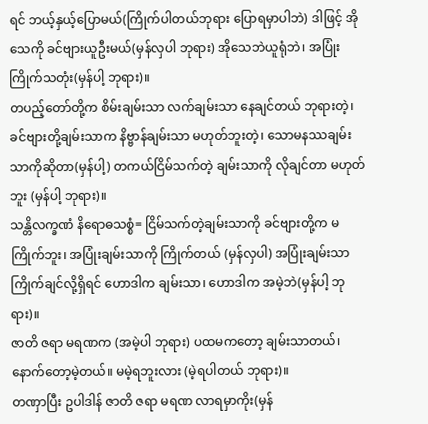ရင် ဘယ့်နှယ့်ပြောမယ်(ကြိုက်ပါတယ်ဘုရား ပြောရမှာပါဘဲ) ဒါဖြင့် အိုသေကို ခင်ဗျားယူဦးမယ်(မှန်လှပါ ဘုရား) အိုသေဘဲယူရုံဘဲ၊ အပြုံးကြိုက်သတုံး(မှန်ပါ့ ဘုရား)။
တပည့်တော်တို့က စိမ်းချမ်းသာ လက်ချမ်းသာ နေချင်တယ် ဘုရားတဲ့၊ ခင်ဗျားတို့ချမ်းသာက နိဗ္ဗာန်ချမ်းသာ မဟုတ်ဘူးတဲ့၊ သောမနဿချမ်းသာကိုဆိုတာ(မှန်ပါ့) တကယ်ငြိမ်သက်တဲ့ ချမ်းသာကို လိုချင်တာ မဟုတ်ဘူး (မှန်ပါ့ ဘုရား)။
သန္တိလက္ခဏံ နိရောဓသစ္စံ= ငြိမ်သက်တဲ့ချမ်းသာကို ခင်ဗျားတို့က မကြိုက်ဘူး၊ အပြုံးချမ်းသာကို ကြိုက်တယ် (မှန်လှပါ) အပြုံးချမ်းသာကြိုက်ချင်လို့ရှိရင် ဟောဒါက ချမ်းသာ၊ ဟောဒါက အမဲ့ဘဲ(မှန်ပါ့ ဘုရား)။
ဇာတိ ဇရာ မရဏက (အမဲ့ပါ ဘုရား) ပထမကတော့ ချမ်းသာတယ်၊ နောက်တော့မဲ့တယ်။ မမဲ့ရဘူးလား (မဲ့ရပါတယ် ဘုရား)။
တဏှာပြီး ဥပါဒါန် ဇာတိ ဇရာ မရဏ လာရမှာကိုး(မှန်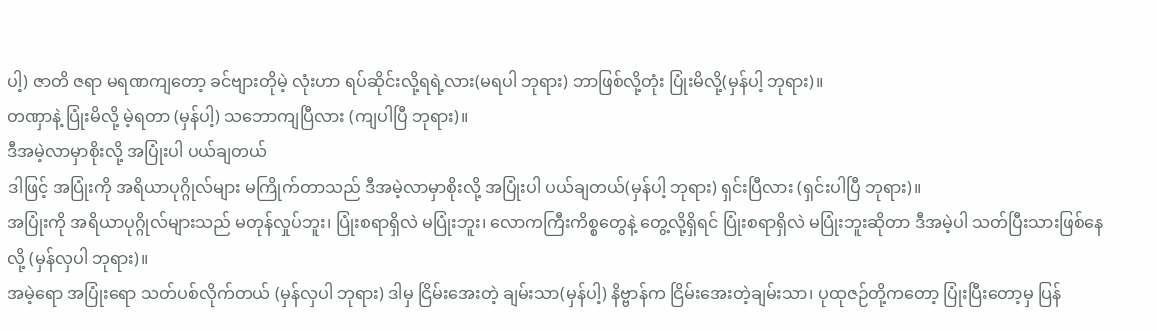ပါ့) ဇာတိ ဇရာ မရဏကျတော့ ခင်ဗျားတိုမဲ့ လုံးဟာ ရပ်ဆိုင်းလို့ရရဲ့လား(မရပါ ဘုရား) ဘာဖြစ်လို့တုံး ပြုံးမိလို့(မှန်ပါ့ ဘုရား)။
တဏှာနဲ့ ပြုံးမိလို့ မဲ့ရတာ (မှန်ပါ့) သဘောကျပြီလား (ကျပါပြီ ဘုရား)။
ဒီအမဲ့လာမှာစိုးလို့ အပြုံးပါ ပယ်ချတယ်
ဒါဖြင့် အပြုံးကို အရိယာပုဂ္ဂိုလ်များ မကြိုက်တာသည် ဒီအမဲ့လာမှာစိုးလို့ အပြုံးပါ ပယ်ချတယ်(မှန်ပါ့ ဘုရား) ရှင်းပြီလား (ရှင်းပါပြီ ဘုရား)။
အပြုံးကို အရိယာပုဂ္ဂိုလ်များသည် မတုန်လှုပ်ဘူး၊ ပြုံးစရာရှိလဲ မပြုံးဘူး၊ လောကကြီးကိစ္စတွေနဲ့ တွေ့လို့ရှိရင် ပြုံးစရာရှိလဲ မပြုံးဘူးဆိုတာ ဒီအမဲ့ပါ သတ်ပြီးသားဖြစ်နေလို့ (မှန်လှပါ ဘုရား)။
အမဲ့ရော အပြုံးရော သတ်ပစ်လိုက်တယ် (မှန်လှပါ ဘုရား) ဒါမှ ငြိမ်းအေးတဲ့ ချမ်းသာ(မှန်ပါ့) နိဗ္ဗာန်က ငြိမ်းအေးတဲ့ချမ်းသာ၊ ပုထုဇဉ်တို့ကတော့ ပြုံးပြီးတော့မှ ပြန်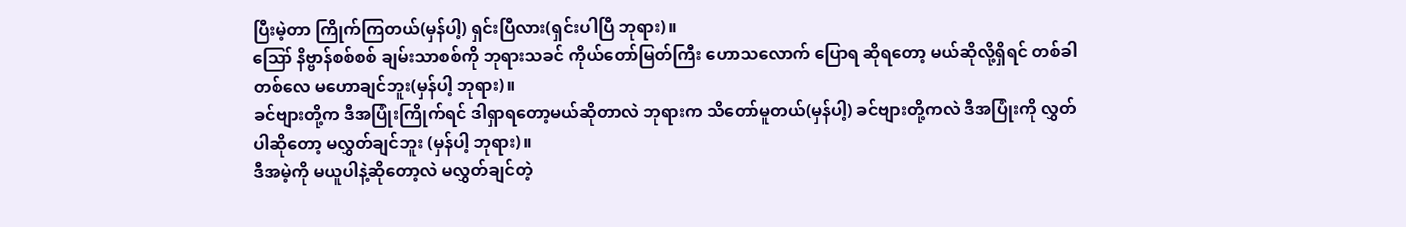ပြီးမဲ့တာ ကြိုက်ကြတယ်(မှန်ပါ့) ရှင်းပြီလား(ရှင်းပါပြီ ဘုရား)။
ဪ နိဗ္ဗာန်စစ်စစ် ချမ်းသာစစ်ကို ဘုရားသခင် ကိုယ်တော်မြတ်ကြီး ဟောသလောက် ပြောရ ဆိုရတော့ မယ်ဆိုလို့ရှိရင် တစ်ခါတစ်လေ မဟောချင်ဘူး(မှန်ပါ့ ဘုရား)။
ခင်ဗျားတို့က ဒီအပြုံးကြိုက်ရင် ဒါရှာရတော့မယ်ဆိုတာလဲ ဘုရားက သိတော်မူတယ်(မှန်ပါ့) ခင်ဗျားတို့ကလဲ ဒီအပြုံးကို လွှတ်ပါဆိုတော့ မလွှတ်ချင်ဘူး (မှန်ပါ့ ဘုရား)။
ဒီအမဲ့ကို မယူပါနဲ့ဆိုတော့လဲ မလွှတ်ချင်တဲ့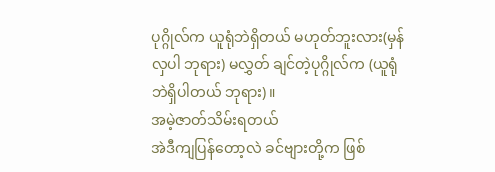ပုဂ္ဂိုလ်က ယူရုံဘဲရှိတယ် မဟုတ်ဘူးလား(မှန်လှပါ ဘုရား) မလွှတ် ချင်တဲ့ပုဂ္ဂိုလ်က (ယူရုံဘဲရှိပါတယ် ဘုရား)။
အမဲ့ဇာတ်သိမ်းရတယ်
အဲဒီကျပြန်တော့လဲ ခင်ဗျားတို့က ဖြစ်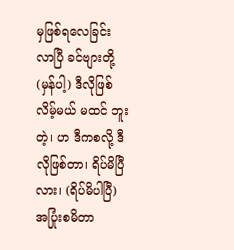မှဖြစ်ရလေခြင်း လာပြီ ခင်ဗျားတို့(မှန်ပါ့) ဒီလိုဖြစ်လိမ့်မယ် မထင် ဘူးတဲ့၊ ဟ ဒီကစလို့ ဒီလိုဖြစ်တာ၊ ရိပ်မိပြီ လား၊ (ရိပ်မိပါပြီ) အပြုံးစမိတာ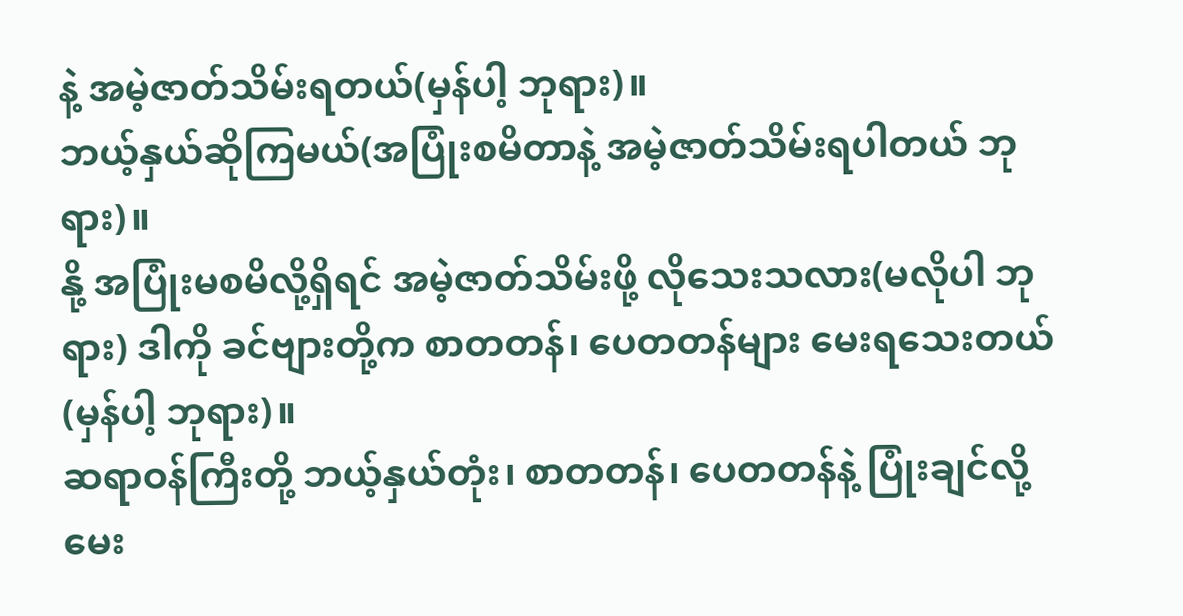နဲ့ အမဲ့ဇာတ်သိမ်းရတယ်(မှန်ပါ့ ဘုရား)။
ဘယ့်နှယ်ဆိုကြမယ်(အပြုံးစမိတာနဲ့ အမဲ့ဇာတ်သိမ်းရပါတယ် ဘုရား)။
နို့ အပြုံးမစမိလို့ရှိရင် အမဲ့ဇာတ်သိမ်းဖို့ လိုသေးသလား(မလိုပါ ဘုရား) ဒါကို ခင်ဗျားတို့က စာတတန်၊ ပေတတန်များ မေးရသေးတယ်(မှန်ပါ့ ဘုရား)။
ဆရာဝန်ကြီးတို့ ဘယ့်နှယ်တုံး၊ စာတတန်၊ ပေတတန်နဲ့ ပြုံးချင်လို့ မေး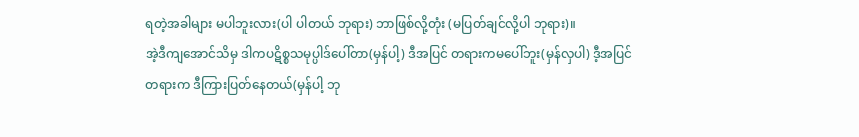ရတဲ့အခါများ မပါဘူးလား(ပါ ပါတယ် ဘုရား) ဘာဖြစ်လို့တုံး (မပြတ်ချင်လို့ပါ ဘုရား)။
အဲ့ဒီကျအောင်သိမှ ဒါကပဋိစ္စသမုပ္ပါဒ်ပေါ်တာ(မှန်ပါ့) ဒီအပြင် တရားကမပေါ်ဘူး(မှန်လှပါ) ဒီ့အပြင်တရားက ဒီကြားပြတ်နေတယ်(မှန်ပါ့ ဘု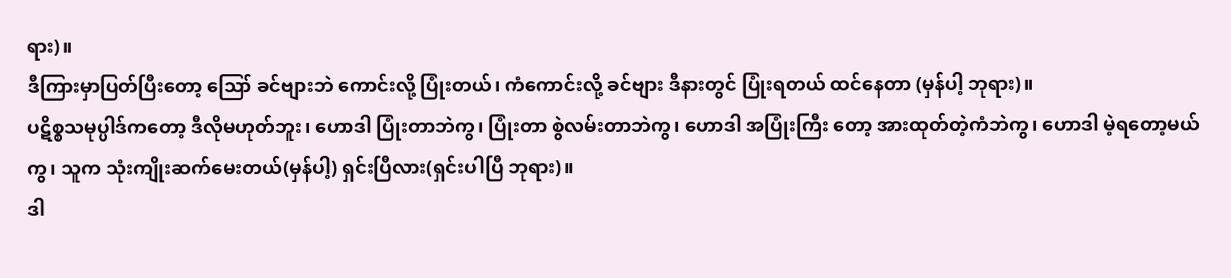ရား)။
ဒီကြားမှာပြတ်ပြီးတော့ ဪ ခင်ဗျားဘဲ ကောင်းလို့ ပြုံးတယ်၊ ကံကောင်းလို့ ခင်ဗျား ဒီနားတွင် ပြုံးရတယ် ထင်နေတာ (မှန်ပါ့ ဘုရား)။
ပဋိစ္စသမုပ္ပါဒ်ကတော့ ဒီလိုမဟုတ်ဘူး၊ ဟောဒါ ပြုံးတာဘဲကွ၊ ပြုံးတာ စွဲလမ်းတာဘဲကွ၊ ဟောဒါ အပြုံးကြီး တော့ အားထုတ်တဲ့ကံဘဲကွ၊ ဟောဒါ မဲ့ရတော့မယ်ကွ၊ သူက သုံးကျိုးဆက်မေးတယ်(မှန်ပါ့) ရှင်းပြီလား(ရှင်းပါပြီ ဘုရား)။
ဒါ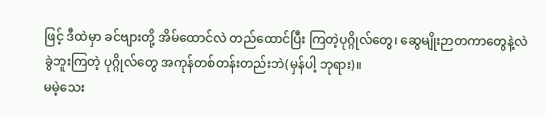ဖြင့် ဒီထဲမှာ ခင်ဗျားတို့ အိမ်ထောင်လဲ တည်ထောင်ပြီး ကြတဲ့ပုဂ္ဂိုလ်တွေ၊ ဆွေမျိုးဉာတကာတွေနဲ့လဲ ခွဲဘူးကြတဲ့ ပုဂ္ဂိုလ်တွေ အကုန်တစ်တန်းတည်းဘဲ(မှန်ပါ့ ဘုရား)။
မမဲ့သေး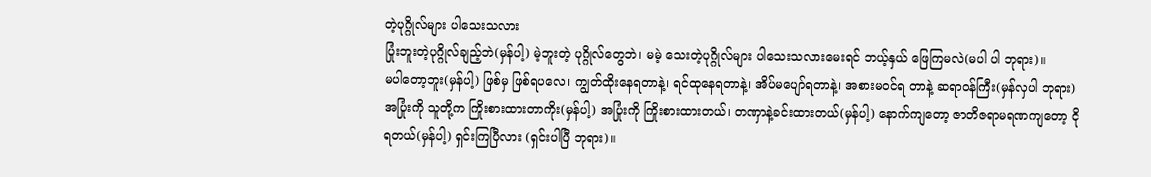တဲ့ပုဂ္ဂိုလ်များ ပါသေးသလား
ပြုံးဘူးတဲ့ပုဂ္ဂိုလ်ချည့်ဘဲ(မှန်ပါ့) မဲ့ဘူးတဲ့ ပုဂ္ဂိုလ်တွေဘဲ၊ မမဲ့ သေးတဲ့ပုဂ္ဂိုလ်များ ပါသေးသလားမေးရင် ဘယ့်နှယ် ဖြေကြမလဲ(မပါ ပါ ဘုရား)။
မပါတော့ဘူး(မှန်ပါ့) ဖြစ်မှ ဖြစ်ရပလေ၊ ကျွတ်ထိုးနေရတာနဲ့၊ ရင်ထုနေရတာနဲ့၊ အိပ်မပျော်ရတာနဲ့၊ အစားမဝင်ရ တာနဲ့ ဆရာဝန်ကြီး(မှန်လှပါ ဘုရား) အပြုံးကို သူတို့က ကြိုးစားထားတာကိုး(မှန်ပါ့) အပြုံးကို ကြိုးစားထားတယ်၊ တဏှာနဲ့ခင်းထားတယ်(မှန်ပါ့) နောက်ကျတော့ ဇာတိဇရာမရဏကျတော့ ငိုရတယ်(မှန်ပါ့) ရှင်းကြပြီလား (ရှင်းပါပြီ ဘုရား)။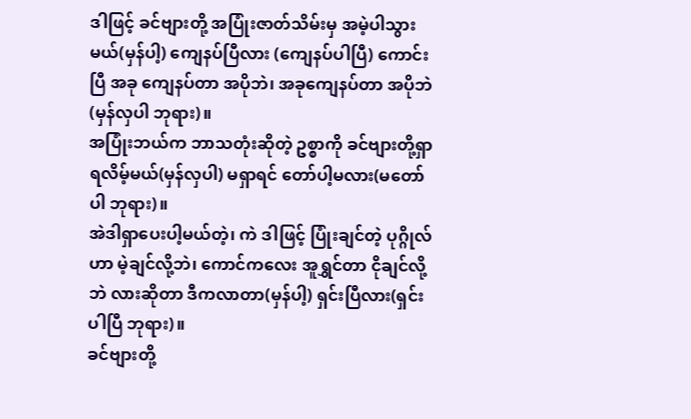ဒါဖြင့် ခင်ဗျားတို့ အပြုံးဇာတ်သိမ်းမှ အမဲ့ပါသွားမယ်(မှန်ပါ့) ကျေနပ်ပြီလား (ကျေနပ်ပါပြီ) ကောင်းပြီ အခု ကျေနပ်တာ အပိုဘဲ၊ အခုကျေနပ်တာ အပိုဘဲ(မှန်လှပါ ဘုရား)။
အပြုံးဘယ်က ဘာသတုံးဆိုတဲ့ ဥစ္စာကို ခင်ဗျားတို့ရှာရလိမ့်မယ်(မှန်လှပါ) မရှာရင် တော်ပါ့မလား(မတော်ပါ ဘုရား)။
အဲဒါရှာပေးပါ့မယ်တဲ့၊ ကဲ ဒါဖြင့် ပြုံးချင်တဲ့ ပုဂ္ဂိုလ်ဟာ မဲ့ချင်လို့ဘဲ၊ ကောင်ကလေး အူရွှင်တာ ငိုချင်လို့ဘဲ လားဆိုတာ ဒီကလာတာ(မှန်ပါ့) ရှင်းပြီလား(ရှင်းပါပြီ ဘုရား)။
ခင်ဗျားတို့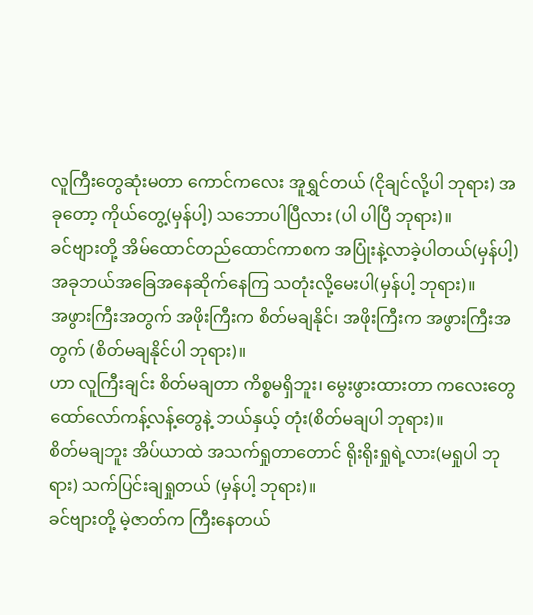လူကြီးတွေဆုံးမတာ ကောင်ကလေး အူရွှင်တယ် (ငိုချင်လို့ပါ ဘုရား) အခုတော့ ကိုယ်တွေ့(မှန်ပါ့) သဘောပါပြီလား (ပါ ပါပြီ ဘုရား)။
ခင်ဗျားတို့ အိမ်ထောင်တည်ထောင်ကာစက အပြုံးနဲ့လာခဲ့ပါတယ်(မှန်ပါ့) အခုဘယ်အခြေအနေဆိုက်နေကြ သတုံးလို့မေးပါ(မှန်ပါ့ ဘုရား)။
အဖွားကြီးအတွက် အဖိုးကြီးက စိတ်မချနိုင်၊ အဖိုးကြီးက အဖွားကြီးအတွက် (စိတ်မချနိုင်ပါ ဘုရား)။
ဟာ လူကြီးချင်း စိတ်မချတာ ကိစ္စမရှိဘူး၊ မွေးဖွားထားတာ ကလေးတွေ ထော်လော်ကန့်လန့်တွေနဲ့ ဘယ်နှယ့် တုံး(စိတ်မချပါ ဘုရား)။
စိတ်မချဘူး အိပ်ယာထဲ အသက်ရှုတာတောင် ရိုးရိုးရှုရဲ့လား(မရှုပါ ဘုရား) သက်ပြင်းချရှုတယ် (မှန်ပါ့ ဘုရား)။
ခင်ဗျားတို့ မဲ့ဇာတ်က ကြီးနေတယ်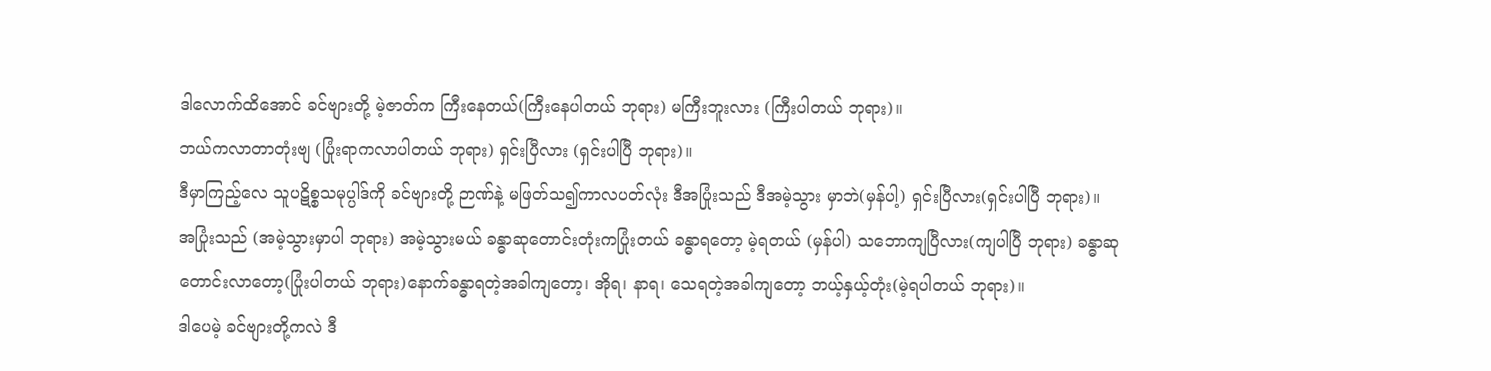ဒါလောက်ထိအောင် ခင်ဗျားတို့ မဲ့ဇာတ်က ကြီးနေတယ်(ကြီးနေပါတယ် ဘုရား) မကြီးဘူးလား (ကြီးပါတယ် ဘုရား)။
ဘယ်ကလာတာတုံးဗျ (ပြုံးရာကလာပါတယ် ဘုရား) ရှင်းပြီလား (ရှင်းပါပြီ ဘုရား)။
ဒီမှာကြည့်လေ သူပဋိစ္စသမုပ္ပါဒ်ကို ခင်ဗျားတို့ ဉာဏ်နဲ့ မဖြတ်သ၍ကာလပတ်လုံး ဒီအပြုံးသည် ဒီအမဲ့သွား မှာဘဲ(မှန်ပါ့) ရှင်းပြီလား(ရှင်းပါပြီ ဘုရား)။
အပြုံးသည် (အမဲ့သွားမှာပါ ဘုရား) အမဲ့သွားမယ် ခန္ဓာဆုတောင်းတုံးကပြုံးတယ် ခန္ဓာရတော့ မဲ့ရတယ် (မှန်ပါ) သဘောကျပြီလား(ကျပါပြီ ဘုရား) ခန္ဓာဆုတောင်းလာတော့(ပြုံးပါတယ် ဘုရား)နောက်ခန္ဓာရတဲ့အခါကျတော့၊ အိုရ၊ နာရ၊ သေရတဲ့အခါကျတော့ ဘယ့်နှယ့်တုံး(မဲ့ရပါတယ် ဘုရား)။
ဒါပေမဲ့ ခင်ဗျားတို့ကလဲ ဒီ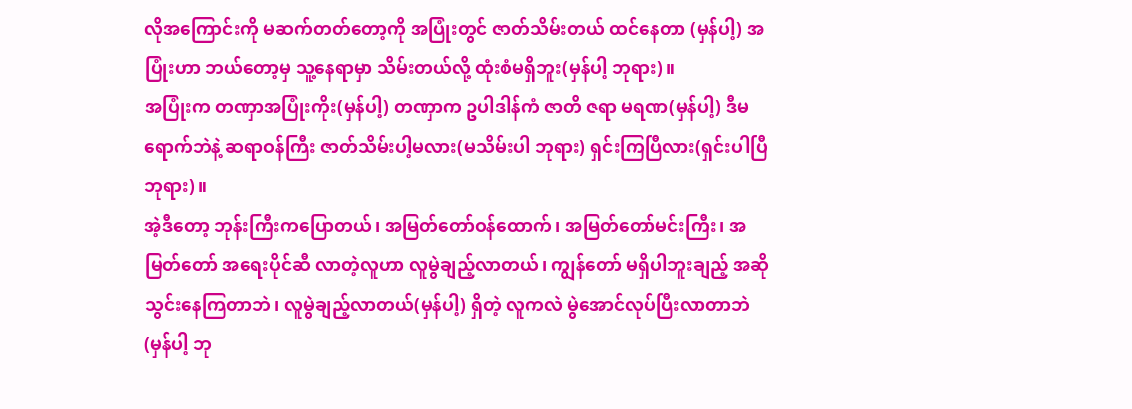လိုအကြောင်းကို မဆက်တတ်တော့ကို အပြုံးတွင် ဇာတ်သိမ်းတယ် ထင်နေတာ (မှန်ပါ့) အပြုံးဟာ ဘယ်တော့မှ သူ့နေရာမှာ သိမ်းတယ်လို့ ထုံးစံမရှိဘူး(မှန်ပါ့ ဘုရား)။
အပြုံးက တဏှာအပြုံးကိုး(မှန်ပါ့) တဏှာက ဥပါဒါန်ကံ ဇာတိ ဇရာ မရဏ(မှန်ပါ့) ဒီမရောက်ဘဲနဲ့ ဆရာဝန်ကြီး ဇာတ်သိမ်းပါ့မလား(မသိမ်းပါ ဘုရား) ရှင်းကြပြီလား(ရှင်းပါပြီ ဘုရား)။
အဲ့ဒီတော့ ဘုန်းကြီးကပြောတယ်၊ အမြတ်တော်ဝန်ထောက်၊ အမြတ်တော်မင်းကြီး၊ အမြတ်တော် အရေးပိုင်ဆီ လာတဲ့လူဟာ လူမွဲချည့်လာတယ်၊ ကျွန်တော် မရှိပါဘူးချည့် အဆိုသွင်းနေကြတာဘဲ၊ လူမွဲချည့်လာတယ်(မှန်ပါ့) ရှိတဲ့ လူကလဲ မွဲအောင်လုပ်ပြီးလာတာဘဲ(မှန်ပါ့ ဘု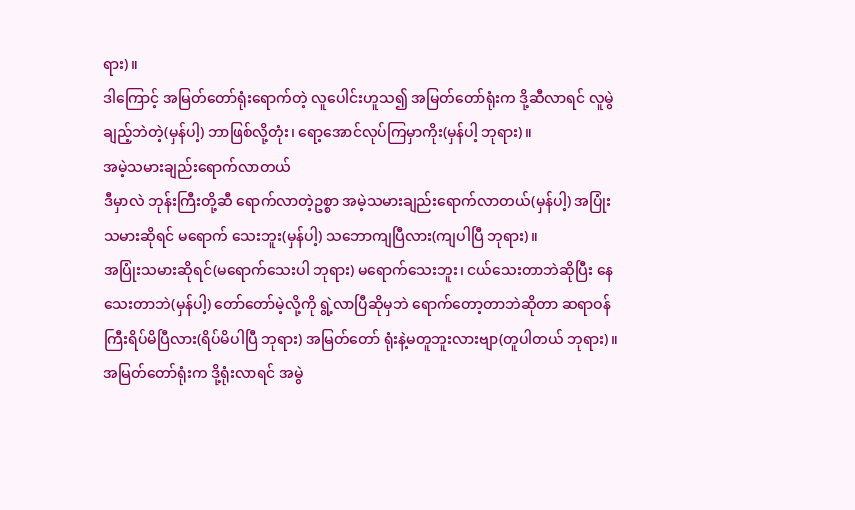ရား)။
ဒါကြောင့် အမြတ်တော်ရုံးရောက်တဲ့ လူပေါင်းဟူသ၍ အမြတ်တော်ရုံးက ဒို့ဆီလာရင် လူမွဲချည့်ဘဲတဲ့(မှန်ပါ့) ဘာဖြစ်လို့တုံး၊ ရော့အောင်လုပ်ကြမှာကိုး(မှန်ပါ့ ဘုရား)။
အမဲ့သမားချည်းရောက်လာတယ်
ဒီမှာလဲ ဘုန်းကြီးတို့ဆီ ရောက်လာတဲ့ဥစ္စာ အမဲ့သမားချည်းရောက်လာတယ်(မှန်ပါ့) အပြုံးသမားဆိုရင် မရောက် သေးဘူး(မှန်ပါ့) သဘောကျပြီလား(ကျပါပြီ ဘုရား)။
အပြုံးသမားဆိုရင်(မရောက်သေးပါ ဘုရား) မရောက်သေးဘူး၊ ငယ်သေးတာဘဲဆိုပြီး နေသေးတာဘဲ(မှန်ပါ့) တော်တော်မဲ့လို့ကို ရွဲ့လာပြီဆိုမှဘဲ ရောက်တော့တာဘဲဆိုတာ ဆရာဝန်ကြီးရိပ်မိပြီလား(ရိပ်မိပါပြီ ဘုရား) အမြတ်တော် ရုံးနဲ့မတူဘူးလားဗျာ(တူပါတယ် ဘုရား)။
အမြတ်တော်ရုံးက ဒို့ရုံးလာရင် အမွဲ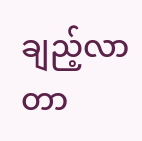ချည့်လာတာ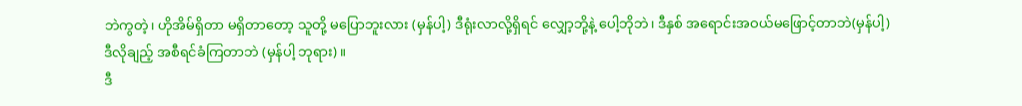ဘဲကွတဲ့၊ ဟိုအိမ်ရှိတာ မရှိတာတော့ သူတို့ မပြောဘူးလား (မှန်ပါ့) ဒီရုံးလာလို့ရှိရင် လျှော့ဘို့နဲ့ ပေါ့ဘိုဘဲ၊ ဒီနှစ် အရောင်းအဝယ်မဖြောင့်တာဘဲ(မှန်ပါ့) ဒီလိုချည့် အစီရင်ခံကြတာဘဲ (မှန်ပါ့ ဘုရား)။
ဒီ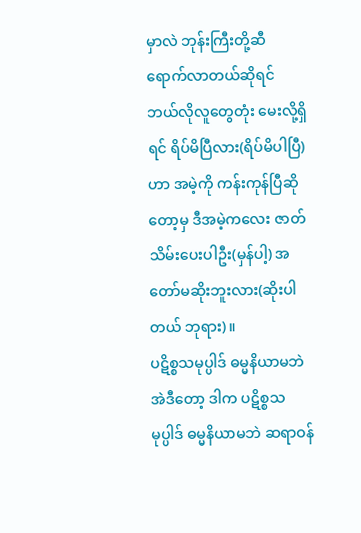မှာလဲ ဘုန်းကြီးတို့ဆီ ရောက်လာတယ်ဆိုရင် ဘယ်လိုလူတွေတုံး မေးလို့ရှိရင် ရိပ်မိပြီလား(ရိပ်မိပါပြီ) ဟာ အမဲ့ကို ကန်းကုန်ပြီဆိုတော့မှ ဒီအမဲ့ကလေး ဇာတ်သိမ်းပေးပါဦး(မှန်ပါ့) အတော်မဆိုးဘူးလား(ဆိုးပါတယ် ဘုရား)။
ပဋိစ္စသမုပ္ပါဒ် ဓမ္မနိယာမဘဲ
အဲဒီတော့ ဒါက ပဋိစ္စသမုပ္ပါဒ် ဓမ္မနိယာမဘဲ ဆရာဝန်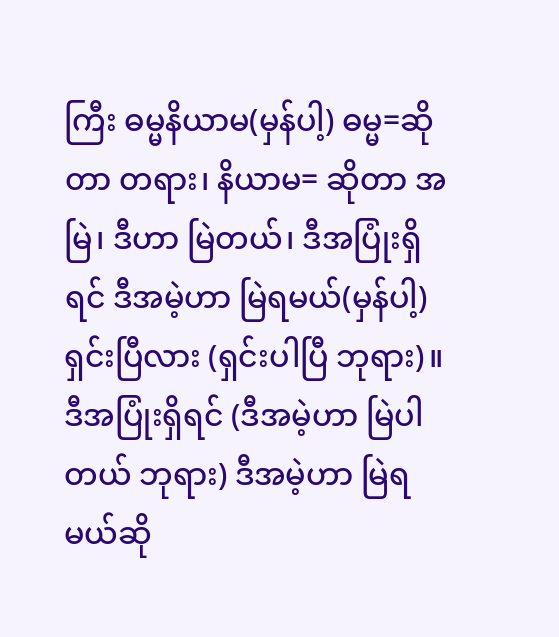ကြီး ဓမ္မနိယာမ(မှန်ပါ့) ဓမ္မ=ဆိုတာ တရား၊ နိယာမ= ဆိုတာ အမြဲ၊ ဒီဟာ မြဲတယ်၊ ဒီအပြုံးရှိရင် ဒီအမဲ့ဟာ မြဲရမယ်(မှန်ပါ့) ရှင်းပြီလား (ရှင်းပါပြီ ဘုရား)။
ဒီအပြုံးရှိရင် (ဒီအမဲ့ဟာ မြဲပါတယ် ဘုရား) ဒီအမဲ့ဟာ မြဲရမယ်ဆို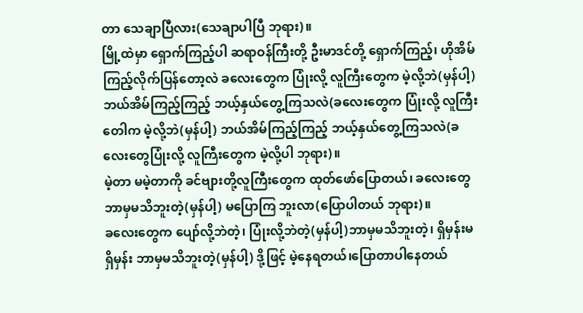တာ သေချာပြီလား(သေချာပါပြီ ဘုရား)။
မြို့ထဲမှာ ရှောက်ကြည့်ပါ ဆရာဝန်ကြီးတို့ ဦးမာဒင်တို့ ရှောက်ကြည့်၊ ဟိုအိမ်ကြည့်လိုက်ပြန်တော့လဲ ခလေးတွေက ပြုံးလို့ လူကြီးတွေက မဲ့လို့ဘဲ(မှန်ပါ့) ဘယ်အိမ်ကြည့်ကြည့် ဘယ့်နှယ်တွေ့ကြသလဲ(ခလေးတွေက ပြုံးလို့ လူကြီးတေါက မဲ့လို့ဘဲ(မှန်ပါ့) ဘယ်အိမ်ကြည့်ကြည့် ဘယ့်နှယ်တွေ့ကြသလဲ(ခလေးတွေပြုံးလို့ လူကြီးတွေက မဲ့လို့ပါ ဘုရား)။
မဲ့တာ မမဲ့တာကို ခင်ဗျားတို့လူကြီးတွေက ထုတ်ဖော်ပြောတယ်၊ ခလေးတွေ ဘာမှမသိဘူးတဲ့(မှန်ပါ့) မပြောကြ ဘူးလာ(ပြောပါတယ် ဘုရား)။
ခလေးတွေက ပျော်လို့ဘဲတဲ့၊ ပြုံးလို့ဘဲတဲ့(မှန်ပါ့)ဘာမှမသိဘူးတဲ့၊ ရှိမှန်းမရှိမှန်း ဘာမှမသိဘူးတဲ့(မှန်ပါ့) ဒို့ဖြင့် မဲ့နေရတယ်၊ပြောတာပါနေတယ်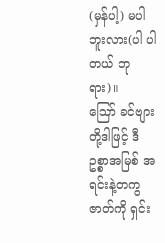(မှန်ပါ့) မပါဘူးလား(ပါ ပါတယ် ဘုရား)။
ဪ ခင်ဗျားတို့ဒါဖြင့် ဒီဥစ္စာအမြစ် အရင်းနဲ့တကွ ဇာတ်ကို ရှင်း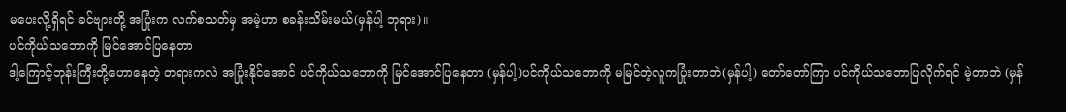မပေးလို့ရှိရင် ခင်ဗျားတို့ အပြုံးက လက်စသတ်မှ အမဲ့ဟာ စခန်းသိမ်းမယ်(မှန်ပါ့ ဘုရား)။
ပင်ကိုယ်သဘောကို မြင်အောင်ပြနေတာ
ဒါ့ကြောင့်ဘုန်းကြီးတို့ဟောနေတဲ့ တရားကလဲ အပြုံးနိုင်အောင် ပင်ကိုယ်သဘောကို မြင်အောင်ပြနေတာ (မှန်ပါ့)ပင်ကိုယ်သဘောကို မမြင်တဲ့လူကပြုံးတာဘဲ(မှန်ပါ့) တော်တော်ကြာ ပင်ကိုယ်သဘောပြလိုက်ရင် မဲ့တာဘဲ (မှန်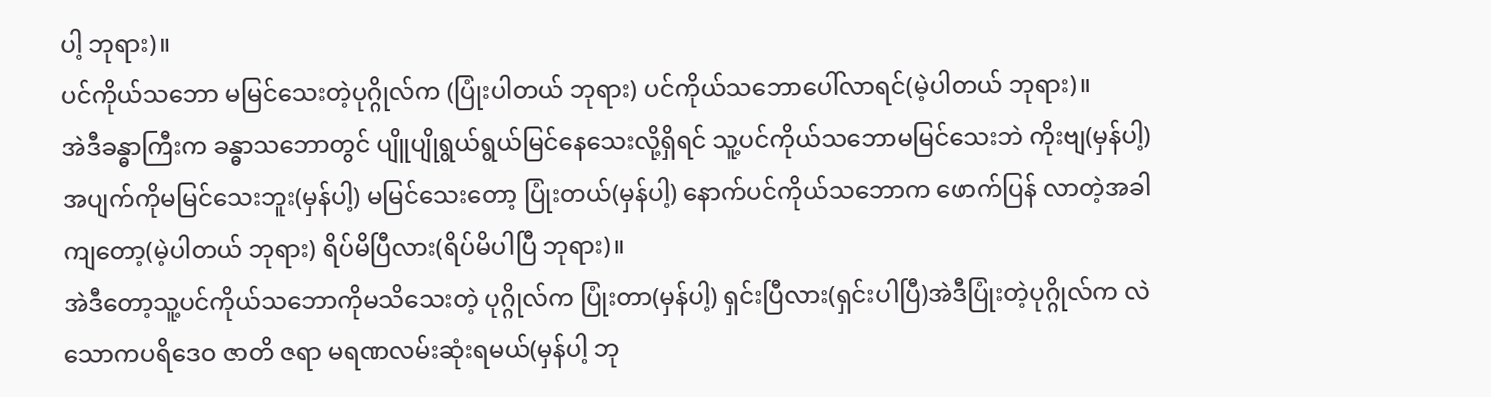ပါ့ ဘုရား)။
ပင်ကိုယ်သဘော မမြင်သေးတဲ့ပုဂ္ဂိုလ်က (ပြုံးပါတယ် ဘုရား) ပင်ကိုယ်သဘောပေါ်လာရင်(မဲ့ပါတယ် ဘုရား)။
အဲဒီခန္ဓာကြီးက ခန္ဓာသဘောတွင် ပျိူပျိုရွယ်ရွယ်မြင်နေသေးလို့ရှိရင် သူ့ပင်ကိုယ်သဘောမမြင်သေးဘဲ ကိုးဗျ(မှန်ပါ့) အပျက်ကိုမမြင်သေးဘူး(မှန်ပါ့) မမြင်သေးတော့ ပြုံးတယ်(မှန်ပါ့) နောက်ပင်ကိုယ်သဘောက ဖောက်ပြန် လာတဲ့အခါကျတော့(မဲ့ပါတယ် ဘုရား) ရိပ်မိပြီလား(ရိပ်မိပါပြီ ဘုရား)။
အဲဒီတော့သူ့ပင်ကိုယ်သဘောကိုမသိသေးတဲ့ ပုဂ္ဂိုလ်က ပြုံးတာ(မှန်ပါ့) ရှင်းပြီလား(ရှင်းပါပြီ)အဲဒီပြုံးတဲ့ပုဂ္ဂိုလ်က လဲ သောကပရိဒေဝ ဇာတိ ဇရာ မရဏလမ်းဆုံးရမယ်(မှန်ပါ့ ဘု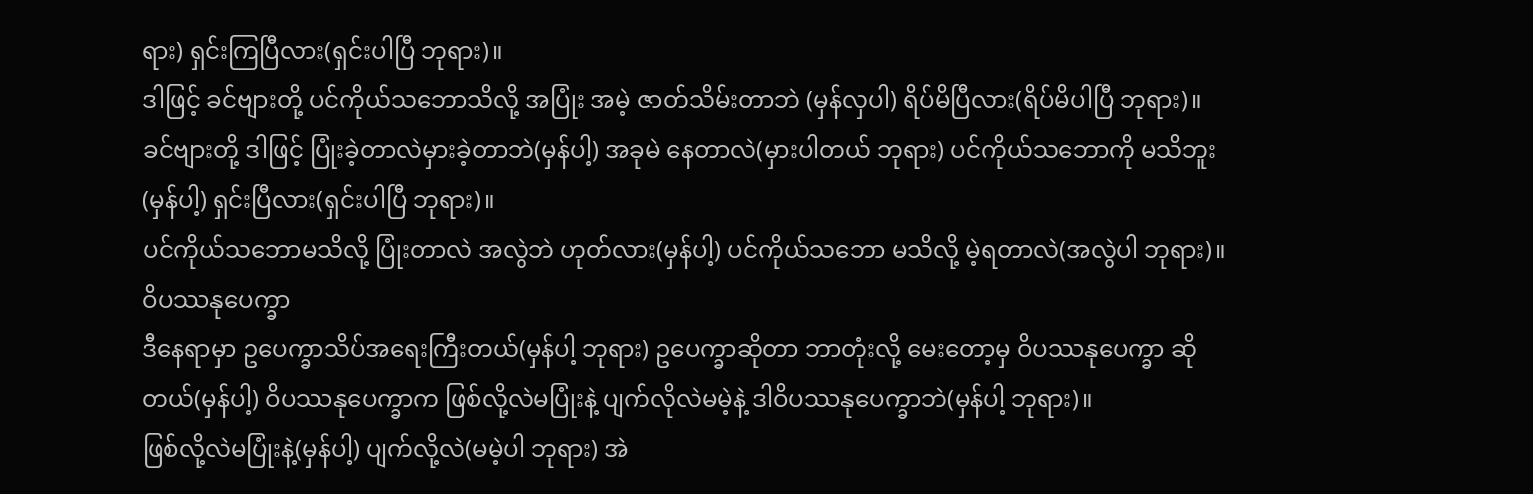ရား) ရှင်းကြပြီလား(ရှင်းပါပြီ ဘုရား)။
ဒါဖြင့် ခင်ဗျားတို့ ပင်ကိုယ်သဘောသိလို့ အပြုံး အမဲ့ ဇာတ်သိမ်းတာဘဲ (မှန်လှပါ) ရိပ်မိပြီလား(ရိပ်မိပါပြီ ဘုရား)။
ခင်ဗျားတို့ ဒါဖြင့် ပြုံးခဲ့တာလဲမှားခဲ့တာဘဲ(မှန်ပါ့) အခုမဲ နေတာလဲ(မှားပါတယ် ဘုရား) ပင်ကိုယ်သဘောကို မသိဘူး(မှန်ပါ့) ရှင်းပြီလား(ရှင်းပါပြီ ဘုရား)။
ပင်ကိုယ်သဘောမသိလို့ ပြုံးတာလဲ အလွဲဘဲ ဟုတ်လား(မှန်ပါ့) ပင်ကိုယ်သဘော မသိလို့ မဲ့ရတာလဲ(အလွဲပါ ဘုရား)။
ဝိပဿနုပေက္ခာ
ဒီနေရာမှာ ဥပေက္ခာသိပ်အရေးကြီးတယ်(မှန်ပါ့ ဘုရား) ဥပေက္ခာဆိုတာ ဘာတုံးလို့ မေးတော့မှ ဝိပဿနုပေက္ခာ ဆိုတယ်(မှန်ပါ့) ဝိပဿနုပေက္ခာက ဖြစ်လို့လဲမပြုံးနဲ့ ပျက်လိုလဲမမဲ့နဲ့ ဒါဝိပဿနုပေက္ခာဘဲ(မှန်ပါ့ ဘုရား)။
ဖြစ်လို့လဲမပြုံးနဲ့(မှန်ပါ့) ပျက်လို့လဲ(မမဲ့ပါ ဘုရား) အဲ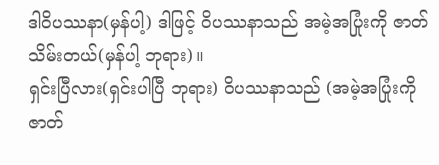ဒါဝိပဿနာ(မှန်ပါ့) ဒါဖြင့် ဝိပဿနာသည် အမဲ့အပြုံးကို ဇာတ်သိမ်းတယ်(မှန်ပါ့ ဘုရား)။
ရှင်းပြီလား(ရှင်းပါပြီ ဘုရား) ဝိပဿနာသည် (အမဲ့အပြုံးကိုဇာတ်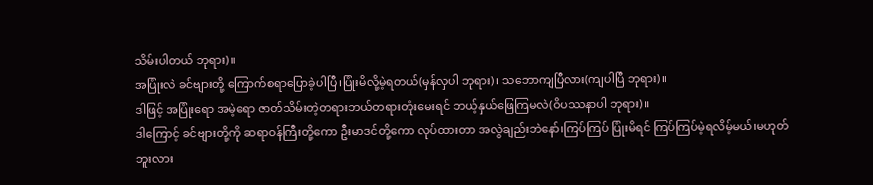သိမ်းပါတယ် ဘုရား)။
အပြုံးလဲ ခင်ဗျားတို့ ကြောက်စရာပြောခဲ့ပါပြီ၊ပြုံးမိလို့မဲ့ရတယ်(မှန်လှပါ ဘုရား)၊ သဘောကျပြီလား(ကျပါပြီ ဘုရား)။
ဒါဖြင့် အပြုံးရော အမဲ့ရော ဇာတ်သိမ်းတဲ့တရားဘယ်တရားတုံးမေးရင် ဘယ့်နှယ်ဖြေကြမလဲ(ဝိပဿနာပါ ဘုရား)။
ဒါကြောင့် ခင်ဗျားတို့ကို ဆရာဝန်ကြီးတို့ကော ဦးမာဒင်တို့ကော လုပ်ထားတာ အလွဲချည်းဘဲနော်၊ကြပ်ကြပ် ပြုံးမိရင် ကြပ်ကြပ်မဲ့ရလိမ့်မယ်၊မဟုတ်ဘူးလား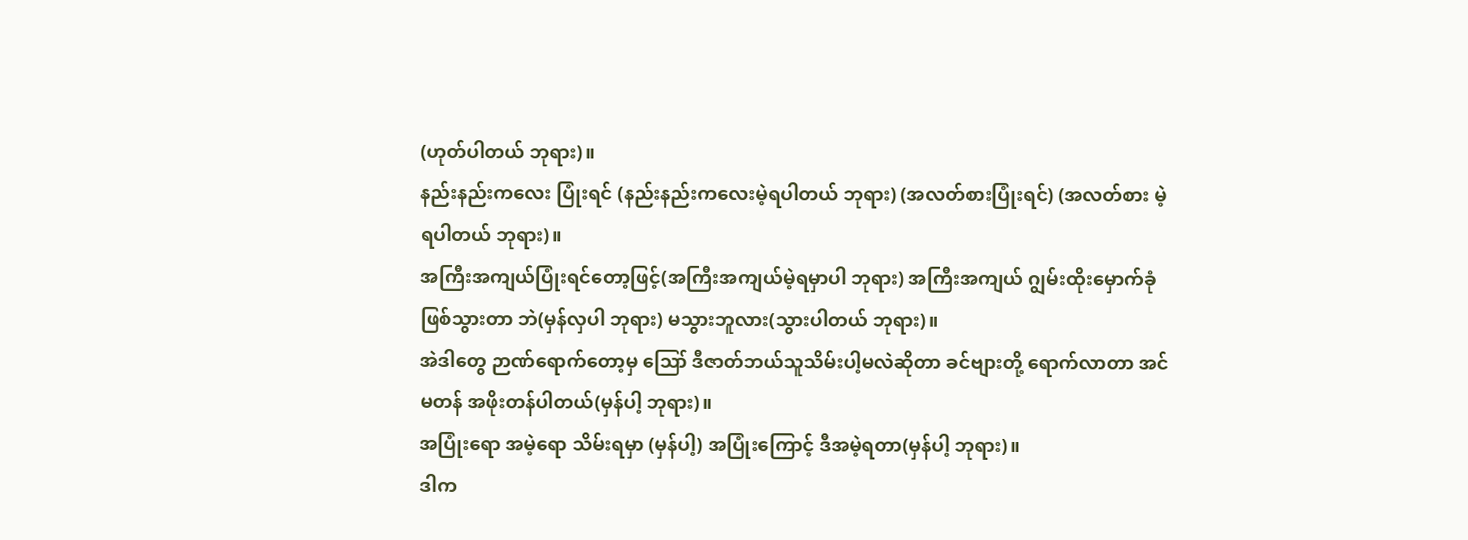(ဟုတ်ပါတယ် ဘုရား)။
နည်းနည်းကလေး ပြုံးရင် (နည်းနည်းကလေးမဲ့ရပါတယ် ဘုရား) (အလတ်စားပြုံးရင်) (အလတ်စား မဲ့ရပါတယ် ဘုရား)။
အကြီးအကျယ်ပြုံးရင်တော့ဖြင့်(အကြီးအကျယ်မဲ့ရမှာပါ ဘုရား) အကြီးအကျယ် ဂျွမ်းထိုးမှောက်ခုံ ဖြစ်သွားတာ ဘဲ(မှန်လှပါ ဘုရား) မသွားဘူလား(သွားပါတယ် ဘုရား)။
အဲဒါတွေ ဉာဏ်ရောက်တော့မှ ဪ ဒီဇာတ်ဘယ်သူသိမ်းပါ့မလဲဆိုတာ ခင်ဗျားတို့ ရောက်လာတာ အင်မတန် အဖိုးတန်ပါတယ်(မှန်ပါ့ ဘုရား)။
အပြုံးရော အမဲ့ရော သိမ်းရမှာ (မှန်ပါ့) အပြုံးကြောင့် ဒီအမဲ့ရတာ(မှန်ပါ့ ဘုရား)။
ဒါက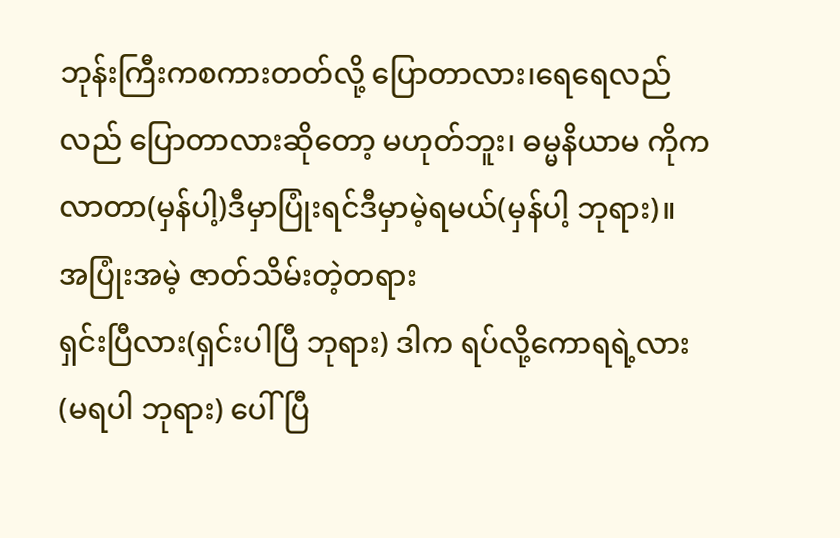ဘုန်းကြီးကစကားတတ်လို့ ပြောတာလား၊ရေရေလည်လည် ပြောတာလားဆိုတော့ မဟုတ်ဘူး၊ ဓမ္မနိယာမ ကိုကလာတာ(မှန်ပါ့)ဒီမှာပြုံးရင်ဒီမှာမဲ့ရမယ်(မှန်ပါ့ ဘုရား)။
အပြုံးအမဲ့ ဇာတ်သိမ်းတဲ့တရား
ရှင်းပြီလား(ရှင်းပါပြီ ဘုရား) ဒါက ရပ်လို့ကောရရဲ့လား(မရပါ ဘုရား) ပေါ်ပြီ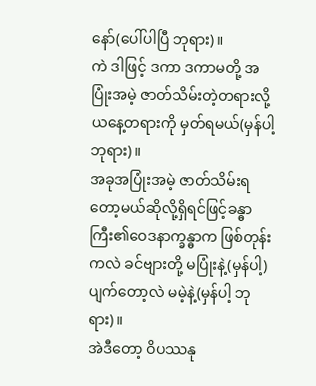နော်(ပေါ်ပါပြီ ဘုရား)။
ကဲ ဒါဖြင့် ဒကာ ဒကာမတို့ အပြုံးအမဲ့ ဇာတ်သိမ်းတဲ့တရားလို့ ယနေ့တရားကို မှတ်ရမယ်(မှန်ပါ့ ဘုရား)။
အခုအပြုံးအမဲ့ ဇာတ်သိမ်းရတော့မယ်ဆိုလို့ရှိရင်ဖြင့်ခန္ဓာကြီး၏ဝေဒနာက္ခန္ဓာက ဖြစ်တုန်းကလဲ ခင်ဗျားတို့ မပြုံးနဲ့(မှန်ပါ့) ပျက်တော့လဲ မမဲ့နဲ့(မှန်ပါ့ ဘုရား)။
အဲဒီတော့ ဝိပဿနု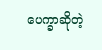ပေက္ခာဆိုတဲ့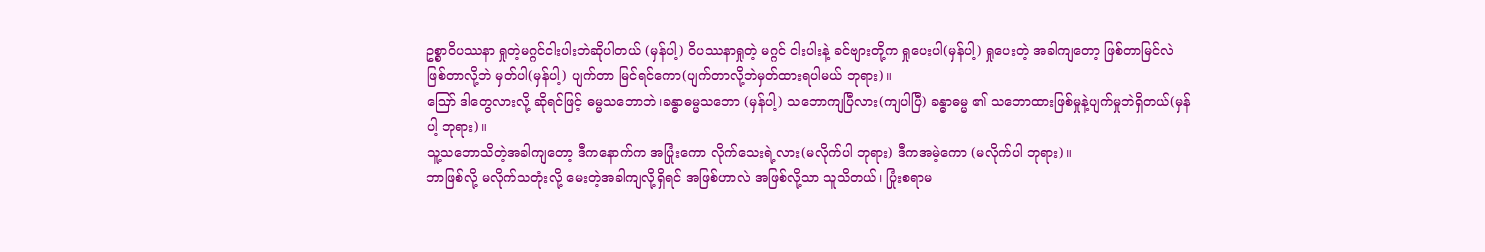ဥစ္စာဝိပဿနာ ရှုတဲ့မဂ္ဂင်ငါးပါးဘဲဆိုပါတယ် (မှန်ပါ့) ဝိပဿနာရှုတဲ့ မဂ္ဂင် ငါးပါးနဲ့ ခင်ဗျားတို့က ရှုပေးပါ(မှန်ပါ့) ရှုပေးတဲ့ အခါကျတော့ ဖြစ်တာမြင်လဲ ဖြစ်တာလို့ဘဲ မှတ်ပါ(မှန်ပါ့) ပျက်တာ မြင်ရင်ကော(ပျက်တာလို့ဘဲမှတ်ထားရပါမယ် ဘုရား)။
ဪ ဒါတွေလားလို့ ဆိုရင်ဖြင့် ဓမ္မသဘောဘဲ၊ခန္ဓာဓမ္မသဘော (မှန်ပါ့) သဘောကျပြီလား(ကျပါပြီ) ခန္ဓာဓမ္မ ၏ သဘောထားဖြစ်မှုနဲ့ပျက်မှုဘဲရှိတယ်(မှန်ပါ့ ဘုရား)။
သူ့သဘောသိတဲ့အခါကျတော့ ဒီကနောက်က အပြုံးကော လိုက်သေးရဲ့လား(မလိုက်ပါ ဘုရား) ဒီကအမဲ့ကော (မလိုက်ပါ ဘုရား)။
ဘာဖြစ်လို့ မလိုက်သတုံးလို့ မေးတဲ့အခါကျလို့ရှိရင် အဖြစ်ဟာလဲ အဖြစ်လို့သာ သူသိတယ်၊ ပြုံးစရာမ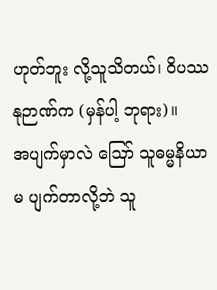ဟုတ်ဘူး လို့သူသိတယ်၊ ဝိပဿနုဉာဏ်က (မှန်ပါ့ ဘုရား)။
အပျက်မှာလဲ ဪ သူဓမ္မနိယာမ ပျက်တာလို့ဘဲ သူ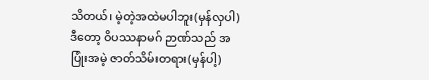သိတယ်၊ မဲ့တဲ့အထဲမပါဘူး(မှန်လှပါ)ဒီတော့ ဝိပဿနာမဂ် ဉာဏ်သည် အပြုံးအမဲ့ ဇာတ်သိမ်းတရား(မှန်ပါ့)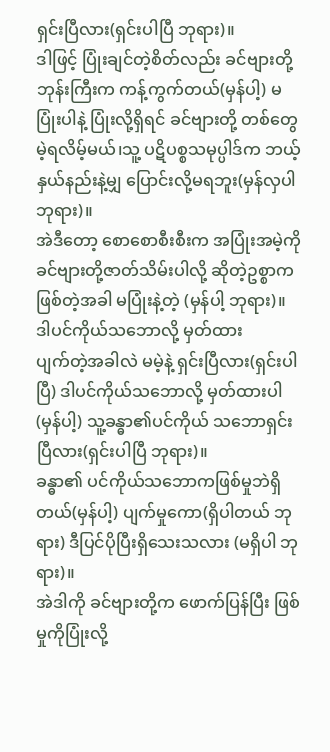ရှင်းပြီလား(ရှင်းပါပြီ ဘုရား)။
ဒါဖြင့် ပြုံးချင်တဲ့စိတ်လည်း ခင်ဗျားတို့ ဘုန်းကြီးက ကန့်ကွက်တယ်(မှန်ပါ့) မပြုံးပါနဲ့ ပြုံးလို့ရှိရင် ခင်ဗျားတို့ တစ်တွေ မဲ့ရလိမ့်မယ်၊သူ့ ပဋိပစ္စသမုပ္ပါဒ်က ဘယ့်နှယ်နည်းနဲ့မျှ ပြောင်းလို့မရဘူး(မှန်လှပါ ဘုရား)။
အဲဒီတော့ စောစောစီးစီးက အပြုံးအမဲ့ကို ခင်ဗျားတို့ဇာတ်သိမ်းပါလို့ ဆိုတဲ့ဥစ္စာက ဖြစ်တဲ့အခါ မပြုံးနဲ့တဲ့ (မှန်ပါ့ ဘုရား)။
ဒါပင်ကိုယ်သဘောလို့ မှတ်ထား
ပျက်တဲ့အခါလဲ မမဲ့နဲ့ ရှင်းပြီလား(ရှင်းပါပြီ) ဒါပင်ကိုယ်သဘောလို့ မှတ်ထားပါ(မှန်ပါ့) သူ့ခန္ဓာ၏ပင်ကိုယ် သဘောရှင်းပြီလား(ရှင်းပါပြီ ဘုရား)။
ခန္ဓာ၏ ပင်ကိုယ်သဘောကဖြစ်မှုဘဲရှိတယ်(မှန်ပါ့) ပျက်မှုကော(ရှိပါတယ် ဘုရား) ဒီပြင်ပိုပြီးရှိသေးသလား (မရှိပါ ဘုရား)။
အဲဒါကို ခင်ဗျားတို့က ဖောက်ပြန်ပြီး ဖြစ်မှုကိုပြုံးလို့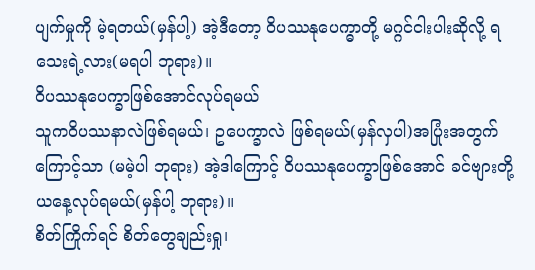ပျက်မှုကို မဲ့ရတယ်(မှန်ပါ့) အဲ့ဒီတော့ ဝိပဿနုပေက္ဓာတို့ မဂ္ဂင်ငါးပါးဆိုလို့ ရသေးရဲ့လား(မရပါ ဘုရား)။
ဝိပဿနုပေက္ခာဖြစ်အောင်လုပ်ရမယ်
သူကဝိပဿနာလဲဖြစ်ရမယ်၊ ဥပေက္ခာလဲ ဖြစ်ရမယ်(မှန်လှပါ)အပြုံးအတွက်ကြောင့်သာ (မမဲ့ပါ ဘုရား) အဲ့ဒါကြောင့် ဝိပဿနုပေက္ခာဖြစ်အောင် ခင်ဗျားတို့ ယနေ့လုပ်ရမယ်(မှန်ပါ့ ဘုရား)။
စိတ်ကြိုက်ရင် စိတ်တွေချည်းရှု၊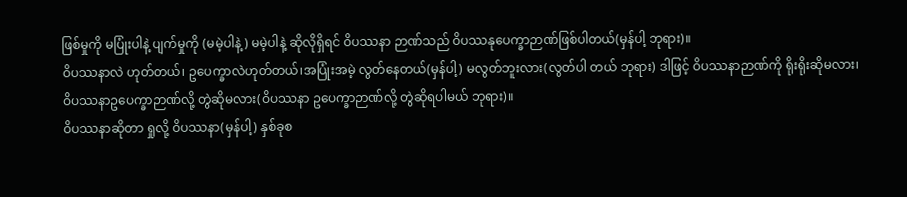ဖြစ်မှုကို မပြုံးပါနဲ့ ပျက်မှုကို (မမဲ့ပါနဲ့) မမဲ့ပါနဲ့ ဆိုလိုရှိရင် ဝိပဿနာ ဉာဏ်သည် ဝိပဿနုပေက္ခာဉာဏ်ဖြစ်ပါတယ်(မှန်ပါ့ ဘုရား)။
ဝိပဿနာလဲ ဟုတ်တယ်၊ ဥပေက္ခာလဲဟုတ်တယ်၊အပြုံးအမဲ့ လွတ်နေတယ်(မှန်ပါ့) မလွတ်ဘူးလား(လွတ်ပါ တယ် ဘုရား) ဒါဖြင့် ဝိပဿနာဉာဏ်ကို ရိုးရိုးဆိုမလား၊ ဝိပဿနာဥပေက္ခာဉာဏ်လို့ တွဲဆိုမလား(ဝိပဿနာ ဥပေက္ခာဉာဏ်လို့ တွဲဆိုရပါမယ် ဘုရား)။
ဝိပဿနာဆိုတာ ရှုလို့ ဝိပဿနာ(မှန်ပါ့) နှစ်ခုစ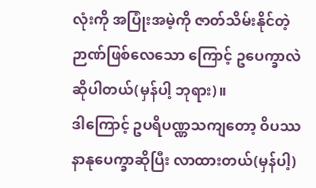လုံးကို အပြုံးအမဲ့ကို ဇာတ်သိမ်းနိုင်တဲ့ဉာဏ်ဖြစ်လေသော ကြောင့် ဥပေက္ခာလဲဆိုပါတယ်(မှန်ပါ့ ဘုရား)။
ဒါကြောင့် ဥပရိပဏ္ဏသကျတော့ ဝိပဿနာနုပေက္ခာဆိုပြီး လာထားတယ်(မှန်ပါ့)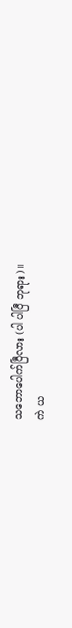သဘောပေါက်ပြီလား (ပါ ပါပြီ ဘုရား)။
ကဲ ယ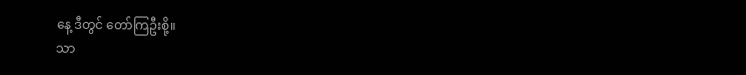နေ့ ဒီတွင် တော်ကြဦးစို့။
သာ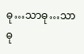ဓု…သာဓု…သာဓု